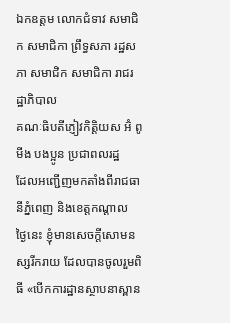ឯកឧត្តម លោកជំទាវ សមាជិក សមាជិកា ព្រឹទ្ធសភា រដ្ឋសភា សមាជិក សមាជិកា រាជរដ្ឋាភិបាល
គណៈធិបតីភ្ញៀវកិត្តិយស អ៊ំ ពូ មីង បងប្អូន ប្រជាពលរដ្ឋ
ដែលអញ្ជើញមកតាំងពីរាជធានីភ្នំពេញ និងខេត្តកណ្ដាល
ថ្ងៃនេះ ខ្ញុំមានសេចក្តីសោមនស្សរីករាយ ដែលបានចូលរួមពិធី «បើកការដ្ឋានស្ថាបនាស្ពាន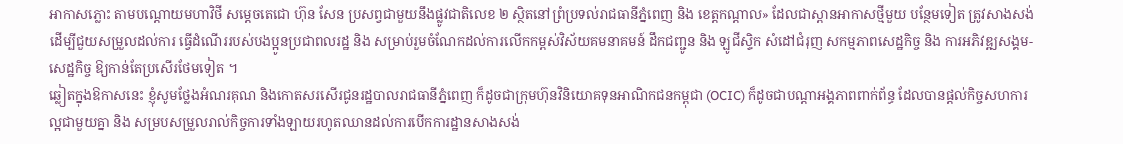អាកាសភ្លោះ តាមបណ្ដោយមហាវិថី សម្ដេចតេជោ ហ៊ុន សែន ប្រសព្វជាមួយនឹងផ្លូវជាតិលេខ ២ ស្ថិតនៅព្រំប្រទល់រាជធានីភ្នំពេញ និង ខេត្តកណ្ដាល» ដែលជាស្ពានអាកាសថ្មីមួយ បន្ថែមទៀត ត្រូវសាងសង់ ដើម្បីជួយសម្រួលដល់ការ ធ្វើដំណើររបស់បងប្អូនប្រជាពលរដ្ឋ និង សម្រាប់រួមចំណែកដល់ការលើកកម្ពស់វិស័យគមនាគមន៍ ដឹកជញ្ជូន និង ឡូជីស្ទិក សំដៅជំរុញ សកម្មភាពសេដ្ឋកិច្ច និង ការអភិវឌ្ឍសង្គម-សេដ្ឋកិច្ច ឱ្យកាន់តែប្រសើរថែមទៀត ។
ឆ្លៀតក្នុងឱកាសនេះ ខ្ញុំសូមថ្លែងអំណរគុណ និងកោតសរសើរជូនរដ្ឋបាលរាជធានីភ្នំពេញ ក៏ដូចជាក្រុមហ៊ុនវិនិយោគទុនអាណិកជនកម្ពុជា (OCIC) ក៏ដូចជាបណ្ដាអង្គភាពពាក់ព័ន្ធ ដែលបានផ្ដល់កិច្ចសហការល្អជាមួយគ្នា និង សម្របសម្រួលរាល់កិច្ចការទាំងឡាយរហូតឈានដល់ការបើកការដ្ឋានសាងសង់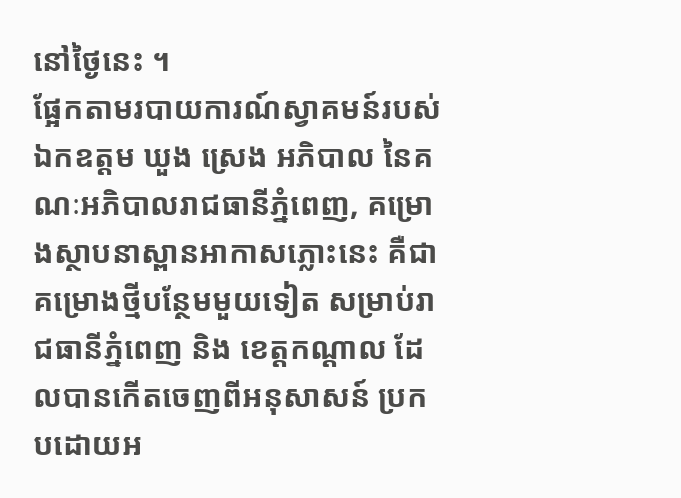នៅថ្ងៃនេះ ។
ផ្អែកតាមរបាយការណ៍ស្វាគមន៍របស់ឯកឧត្តម ឃួង ស្រេង អភិបាល នៃគណៈអភិបាលរាជធានីភ្នំពេញ, គម្រោងស្ថាបនាស្ពានអាកាសភ្លោះនេះ គឺជាគម្រោងថ្មីបន្ថែមមួយទៀត សម្រាប់រាជធានីភ្នំពេញ និង ខេត្តកណ្ដាល ដែលបានកើតចេញពីអនុសាសន៍ ប្រកបដោយអ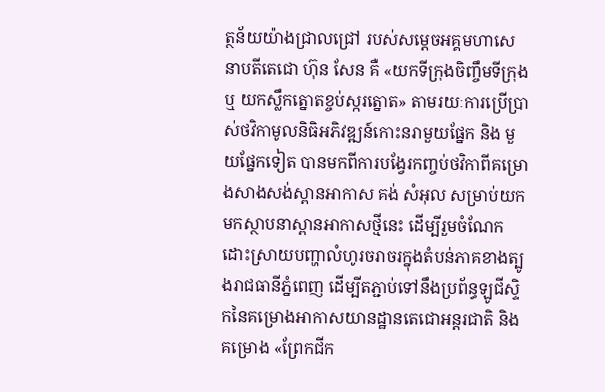ត្ថន័យយ៉ាងជ្រាលជ្រៅ របស់សម្ដេចអគ្គមហាសេនាបតីតេជោ ហ៊ុន សែន គឺ «យកទីក្រុងចិញ្ចឹមទីក្រុង ឬ យកស្លឹកត្នោតខ្ចប់ស្ករត្នោត» តាមរយៈការប្រើប្រាស់ថវិកាមូលនិធិអភិវឌ្ឍន៍កោះនរាមួយផ្នែក និង មួយផ្នែកទៀត បានមកពីការបង្វែរកញ្ចប់ថវិកាពីគម្រោងសាងសង់ស្ពានអាកាស គង់ សំអុល សម្រាប់យកមកស្ថាបនាស្ពានអាកាសថ្មីនេះ ដើម្បីរួមចំណែកដោះស្រាយបញ្ហាលំហូរចរាចរក្នុងតំបន់ភាគខាងត្បូងរាជធានីភ្នំពេញ ដើម្បីតភ្ជាប់ទៅនឹងប្រព័ន្ធឡូជីស្ទិកនៃគម្រោងអាកាសយានដ្ឋានតេជោអន្តរជាតិ និង គម្រោង «ព្រែកជីក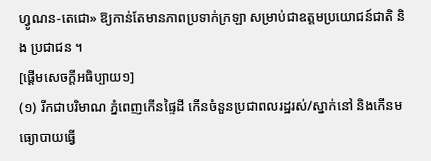ហ្វូណន-តេជោ» ឱ្យកាន់តែមានភាពប្រទាក់ក្រឡា សម្រាប់ជាឧត្តមប្រយោជន៍ជាតិ និង ប្រជាជន ។
[ផ្ដើមសេចក្ដីអធិប្បាយ១]
(១) រីកជាបរិមាណ ភ្នំពេញកើនផ្ទៃដី កើនចំនួនប្រជាពលរដ្ឋរស់/ស្នាក់នៅ និងកើនមធ្យោបាយធ្វើ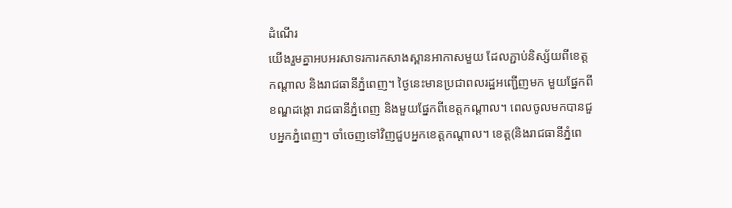ដំណើរ
យើងរួមគ្នាអបអរសាទរការកសាងស្ពានអាកាសមួយ ដែលភ្ជាប់និស្ស័យពីខេត្តកណ្ដាល និងរាជធានីភ្នំពេញ។ ថ្ងៃនេះមានប្រជាពលរដ្ឋអញ្ជើញមក មួយផ្នែកពីខណ្ឌដង្កោ រាជធានីភ្នំពេញ និងមួយផ្នែកពីខេត្តកណ្ដាល។ ពេលចូលមកបានជួបអ្នកភ្នំពេញ។ ចាំចេញទៅវិញជួបអ្នកខេត្តកណ្ដាល។ ខេត្ត(និងរាជធានីភ្នំពេ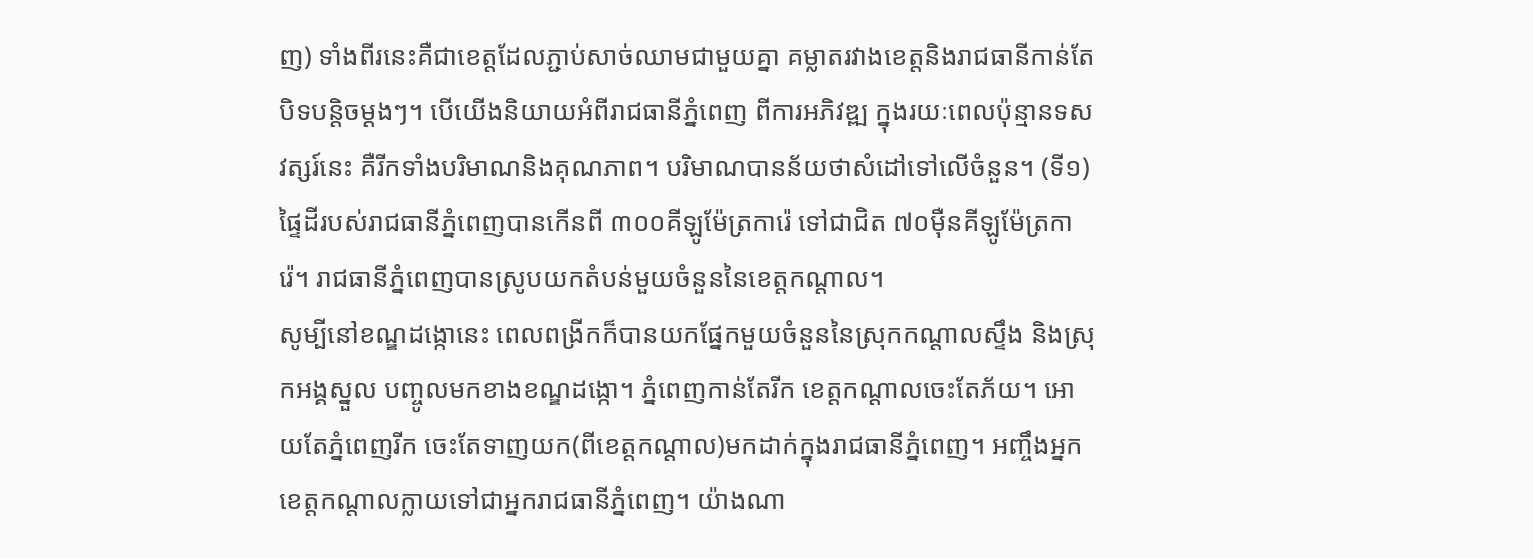ញ) ទាំងពីរនេះគឺជាខេត្តដែលភ្ជាប់សាច់ឈាមជាមួយគ្នា គម្លាតរវាងខេត្តនិងរាជធានីកាន់តែបិទបន្តិចម្ដងៗ។ បើយើងនិយាយអំពីរាជធានីភ្នំពេញ ពីការអភិវឌ្ឍ ក្នុងរយៈពេលប៉ុន្មានទសវត្សរ៍នេះ គឺរីកទាំងបរិមាណនិងគុណភាព។ បរិមាណបានន័យថាសំដៅទៅលើចំនួន។ (ទី១) ផ្ទៃដីរបស់រាជធានីភ្នំពេញបានកើនពី ៣០០គីឡូម៉ែត្រការ៉េ ទៅជាជិត ៧០ម៉ឺនគីឡូម៉ែត្រការ៉េ។ រាជធានីភ្នំពេញបានស្រូបយកតំបន់មួយចំនួននៃខេត្តកណ្ដាល។
សូម្បីនៅខណ្ឌដង្កោនេះ ពេលពង្រីកក៏បានយកផ្នែកមួយចំនួននៃស្រុកកណ្ដាលស្ទឹង និងស្រុកអង្គស្នួល បញ្ចូលមកខាងខណ្ឌដង្កោ។ ភ្នំពេញកាន់តែរីក ខេត្តកណ្ដាលចេះតែភ័យ។ អោយតែភ្នំពេញរីក ចេះតែទាញយក(ពីខេត្តកណ្តាល)មកដាក់ក្នុងរាជធានីភ្នំពេញ។ អញ្ចឹងអ្នកខេត្តកណ្ដាលក្លាយទៅជាអ្នករាជធានីភ្នំពេញ។ យ៉ាងណា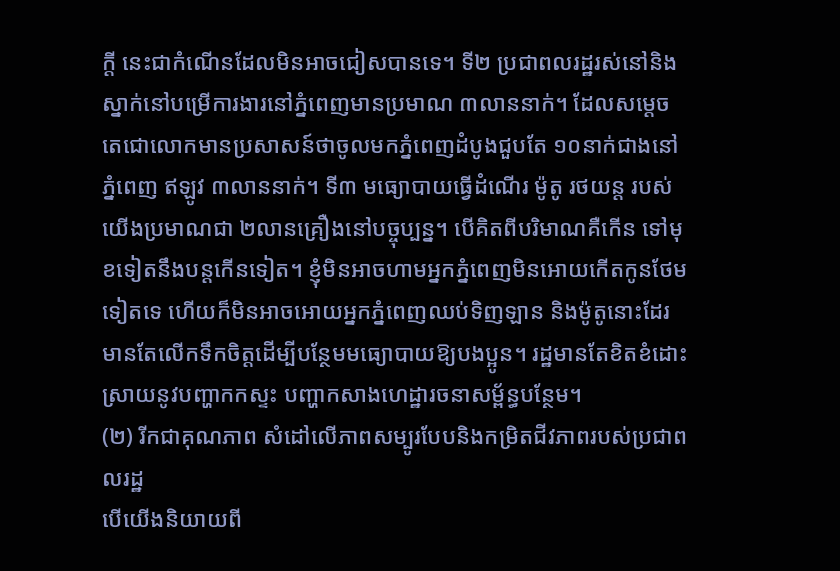ក្តី នេះជាកំណើនដែលមិនអាចជៀសបានទេ។ ទី២ ប្រជាពលរដ្ឋរស់នៅនិងស្នាក់នៅបម្រើការងារនៅភ្នំពេញមានប្រមាណ ៣លាននាក់។ ដែលសម្ដេចតេជោលោកមានប្រសាសន៍ថាចូលមកភ្នំពេញដំបូងជួបតែ ១០នាក់ជាងនៅភ្នំពេញ ឥឡូវ ៣លាននាក់។ ទី៣ មធ្យោបាយធ្វើដំណើរ ម៉ូតូ រថយន្ត របស់យើងប្រមាណជា ២លានគ្រឿងនៅបច្ចុប្បន្ន។ បើគិតពីបរិមាណគឺកើន ទៅមុខទៀតនឹងបន្តកើនទៀត។ ខ្ញុំមិនអាចហាមអ្នកភ្នំពេញមិនអោយកើតកូនថែមទៀតទេ ហើយក៏មិនអាចអោយអ្នកភ្នំពេញឈប់ទិញឡាន និងម៉ូតូនោះដែរ មានតែលើកទឹកចិត្តដើម្បីបន្ថែមមធ្យោបាយឱ្យបងប្អូន។ រដ្ឋមានតែខិតខំដោះស្រាយនូវបញ្ហាកកស្ទះ បញ្ហាកសាងហេដ្ឋារចនាសម្ព័ន្ធបន្ថែម។
(២) រីកជាគុណភាព សំដៅលើភាពសម្បូរបែបនិងកម្រិតជីវភាពរបស់ប្រជាពលរដ្ឋ
បើយើងនិយាយពី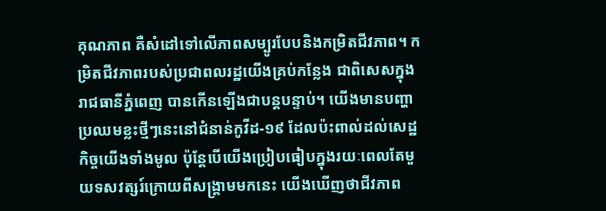គុណភាព គឺសំដៅទៅលើភាពសម្បូរបែបនិងកម្រិតជីវភាព។ កម្រិតជីវភាពរបស់ប្រជាពលរដ្ឋយើងគ្រប់កន្លែង ជាពិសេសក្នុងរាជធានីភ្នំពេញ បានកើនឡើងជាបន្តបន្ទាប់។ យើងមានបញ្ហាប្រឈមខ្លះថ្មីៗនេះនៅជំនាន់កូវីដ-១៩ ដែលប៉ះពាល់ដល់សេដ្ឋកិច្ចយើងទាំងមូល ប៉ុន្តែបើយើងប្រៀបធៀបក្នុងរយៈពេលតែមួយទសវត្សរ៍ក្រោយពីសង្គ្រាមមកនេះ យើងឃើញថាជីវភាព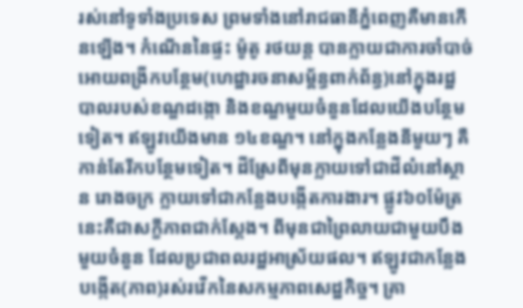រស់នៅទូទាំងប្រទេស ព្រមទាំងនៅរាជធានីភ្នំពេញគឺមានកើនឡើង។ កំណើននៃផ្ទះ ម៉ូតូ រថយន្ត បានក្លាយជាការចាំបាច់អោយពង្រីកបន្ថែម(ហេដ្ឋារចនាសម្ព័ន្ធពាក់ព័ន្ធ)នៅក្នុងរដ្ឋបាលរបស់ខណ្ឌដង្កោ និងខណ្ឌមួយចំនួនដែលយើងបន្ថែមទៀត។ ឥឡូវយើងមាន ១៤ខណ្ឌ។ នៅក្នុងកន្លែងនីមួយៗ គឺកាន់តែរីកបន្ថែមទៀត។ ដីស្រែពីមុនក្លាយទៅជាដីលំនៅស្ថាន រោងចក្រ ក្លាយទៅជាកន្លែងបង្កើតការងារ។ ផ្លូវ៦០ម៉ែត្រនេះគឺជាសក្ខីភាពជាក់ស្ដែង។ ពីមុនជាព្រៃលាយជាមួយបឹងមួយចំនួន ដែលប្រជាពលរដ្ឋអាស្រ័យផល។ ឥឡូវជាកន្លែងបង្កើត(ភាព)រស់រវើកនៃសកម្មភាពសេដ្ឋកិច្ច។ គ្រា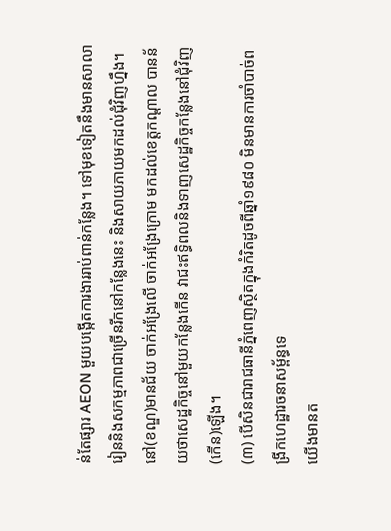ន់តែផ្សារ AEON មួយបង្កើតការងាររាប់ពាន់កន្លែង។ ទៅមុខទៀតនឹងមានសាលារៀននិងសកម្មភាពជាច្រើនរីកនៅកន្លែងនេះ និងសាយភាយមកដល់ជុំវិញហ្នឹង។ នៅ(ខណ្ឌ)មានជ័យ ចាក់អង្រែលើ ចាក់អង្រែក្រោម មកដល់ខេត្តកណ្ដាល បានន័យថាសេដ្ឋកិច្ចនៅមួយកន្លែងកើន វាជះឥទ្ធិពលនិងទាញសេដ្ឋកិច្ចកន្លែងនៅជុំវិញ (កើន)ឡើង។
(៣) បើសិនជារាជធានីភ្នំពេញស្ថិតក្នុងកំរិតដូចពីឆ្នាំ១៩៨០ មិនមានការចាំបាច់ពង្រីកហេដ្ឋារចនាសម្ព័ន្ធទេ
យើងមានត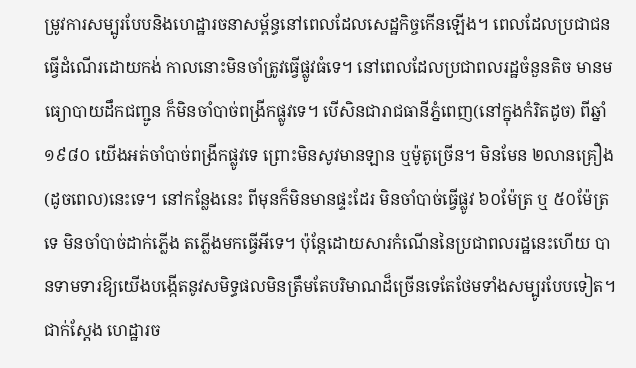ម្រូវការសម្បូរបែបនិងហេដ្ឋារចនាសម្ព័ន្ធនៅពេលដែលសេដ្ឋកិច្ចកើនឡើង។ ពេលដែលប្រជាជនធ្វើដំណើរដោយកង់ កាលនោះមិនចាំត្រូវធ្វើផ្លូវធំទេ។ នៅពេលដែលប្រជាពលរដ្ឋចំនួនតិច មានមធ្យោបាយដឹកជញ្ជូន ក៏មិនចាំបាច់ពង្រីកផ្លូវទេ។ បើសិនជារាជធានីភ្នំពេញ(នៅក្នុងកំរិតដូច) ពីឆ្នាំ១៩៨០ យើងអត់ចាំបាច់ពង្រីកផ្លូវទេ ព្រោះមិនសូវមានឡាន ឬម៉ូតូច្រើន។ មិនមែន ២លានគ្រឿង(ដូចពេល)នេះទេ។ នៅកន្លែងនេះ ពីមុនក៏មិនមានផ្ទះដែរ មិនចាំបាច់ធ្វើផ្លូវ ៦០ម៉ែត្រ ឬ ៥០ម៉ែត្រទេ មិនចាំបាច់ដាក់ភ្លើង តភ្លើងមកធ្វើអីទេ។ ប៉ុន្តែដោយសារកំណើននៃប្រជាពលរដ្ឋនេះហើយ បានទាមទារឱ្យយើងបង្កើតនូវសមិទ្ធផលមិនត្រឹមតែបរិមាណដ៏ច្រើនទេតែថែមទាំងសម្បូរបែបទៀត។ ជាក់ស្ដែង ហេដ្ឋារច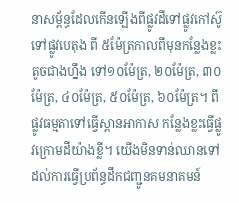នាសម្ព័ន្ធដែលកើនឡើងពីផ្លូវដីទៅផ្លូវកៅស៊ូ ទៅផ្លូវបេតុង ពី ៥ម៉ែត្រកាលពីមុនកន្លែងខ្លះតូចជាងហ្នឹង ទៅ១០ម៉ែត្រ, ២០ម៉ែត្រ, ៣០ម៉ែត្រ, ៤០ម៉ែត្រ, ៥០ម៉ែត្រ, ៦០ម៉ែត្រ។ ពីផ្លូវធម្មតាទៅធ្វើស្ពានអាកាស កន្លែងខ្លះធ្វើផ្លូវក្រោមដីយ៉ាងខ្លី។ យើងមិនទាន់ឈានទៅដល់ការធ្វើប្រព័ន្ធដឹកជញ្ជូនគមនាគមន៍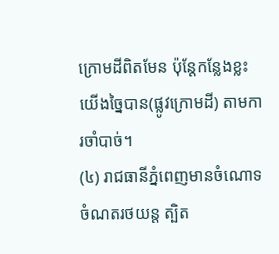ក្រោមដីពិតមែន ប៉ុន្តែកន្លែងខ្លះយើងច្នៃបាន(ផ្លូវក្រោមដី) តាមការចាំបាច់។
(៤) រាជធានីភ្នំពេញមានចំណោទចំណតរថយន្ត ត្បិត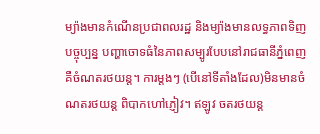ម្យ៉ាងមានកំណើនប្រជាពលរដ្ឋ និងម្យ៉ាងមានលទ្ធភាពទិញ
បច្ចុប្បន្ន បញ្ហាចោទធំនៃភាពសម្បូរបែបនៅរាជធានីភ្នំពេញគឺចំណតរថយន្ត។ ការម្ដងៗ (បើនៅទីតាំងដែល)មិនមានចំណតរថយន្ត ពិបាកហៅភ្ញៀវ។ ឥឡូវ ចតរថយន្ត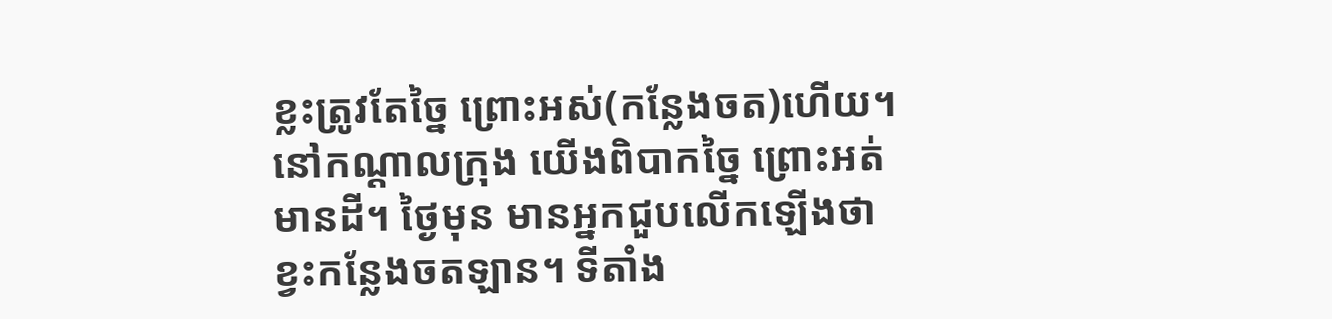ខ្លះត្រូវតែច្នៃ ព្រោះអស់(កន្លែងចត)ហើយ។ នៅកណ្ដាលក្រុង យើងពិបាកច្នៃ ព្រោះអត់មានដី។ ថ្ងៃមុន មានអ្នកជួបលើកឡើងថា ខ្វះកន្លែងចតឡាន។ ទីតាំង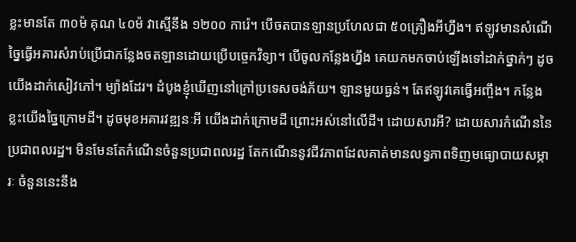ខ្លះមានតែ ៣០ម៉ គុណ ៤០ម៉ វាស្មើនឹង ១២០០ ការ៉េ។ បើចតបានឡានប្រហែលជា ៥០គ្រឿងអីហ្នឹង។ ឥឡូវមានសំណើច្នៃធ្វើអគារសំរាប់ប្រើជាកន្លែងចតឡានដោយប្រើបច្ចេកវិទ្យា។ បើចូលកន្លែងហ្នឹង គេយកមកចាប់ឡើងទៅដាក់ថ្នាក់ៗ ដូចយើងដាក់សៀវភៅ។ ម្យ៉ាងដែរ។ ដំបូងខ្ញុំឃើញនៅក្រៅប្រទេសចង់ភ័យ។ ឡានមួយធ្ងន់។ តែឥឡូវគេធ្វើអញ្ចឹង។ កន្លែងខ្លះយើងច្នៃក្រោមដី។ ដូចមុខអគារវឌ្ឍនៈអី យើងដាក់ក្រោមដី ព្រោះអស់នៅលើដី។ ដោយសារអី? ដោយសារកំណើននៃប្រជាពលរដ្ឋ។ មិនមែនតែកំណើនចំនួនប្រជាពលរដ្ឋ តែកណើននូវជីវភាពដែលគាត់មានលទ្ធភាពទិញមធ្យោបាយសម្ភារៈ ចំនួននេះនឹង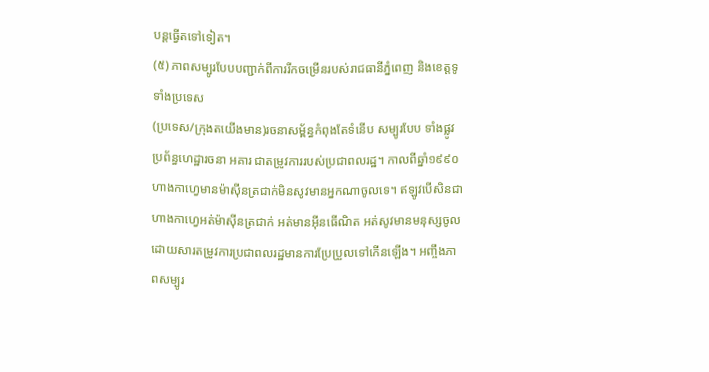បន្តធ្វើតទៅទៀត។
(៥) ភាពសម្បូរបែបបញ្ជាក់ពីការរីកចម្រើនរបស់រាជធានីភ្នំពេញ និងខេត្តទូទាំងប្រទេស
(ប្រទេស/ក្រុងតយើងមាន)រចនាសម្ព័ន្ធកំពុងតែទំនើប សម្បូរបែប ទាំងផ្លូវ ប្រព័ន្ធហេដ្ឋារចនា អគារ ជាតម្រូវការរបស់ប្រជាពលរដ្ឋ។ កាលពីឆ្នាំ១៩៩០ ហាងកាហ្វេមានម៉ាស៊ីនត្រជាក់មិនសូវមានអ្នកណាចូលទេ។ ឥឡូវបើសិនជាហាងកាហ្វេអត់ម៉ាស៊ីនត្រជាក់ អត់មានអ៊ីនធើណិត អត់សូវមានមនុស្សចូល ដោយសារតម្រូវការប្រជាពលរដ្ឋមានការប្រែប្រួលទៅកើនឡើង។ អញ្ចឹងភាពសម្បូរ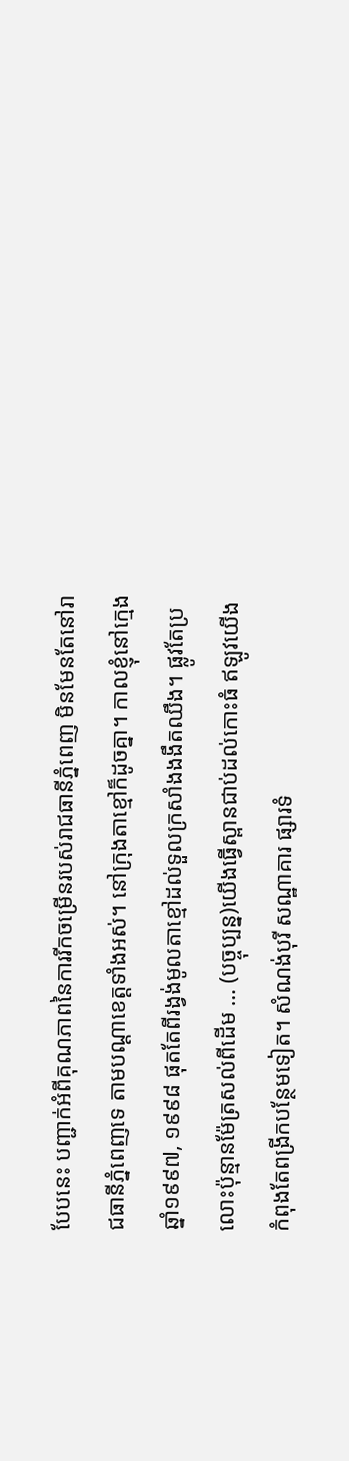បែបនេះ បញ្ជាក់អំពីគុណភាពនៃការរីកចម្រើនរបស់រាជធានីភ្នំពេញ មិនមែនតែនៅរាជធានីភ្នំពេញទេ តាមបណ្ដាខេត្តទាំងអស់។ នៅក្រុងតាខ្មៅក៏ដូចគ្នា។ កាលខ្ញុំនៅក្មេង ឆ្នាំ១៩៩៧, ១៩៩៨ ផុតតែពីរង្វង់មូលតាខ្មៅដល់ទួលក្រសាំងងងឹតឈឹង។ ផ្លូវតែប្រលោះប៉ុន្មានម៉ែត្រសល់ពីដើម … (បច្ចុប្បន្ន)យើងធ្វើស្ពានជាប់ដល់កោះធំ ឥឡូវយើងកំពុងតែពង្រីកបន្ថែមទៀត។ សំណង់បុរី សណ្ឋាគារ ផ្សារទំ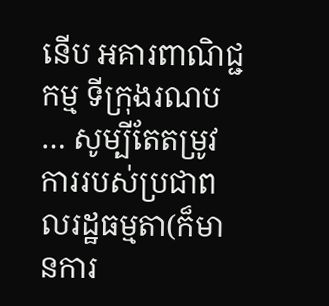នើប អគារពាណិជ្ជកម្ម ទីក្រុងរណប … សូម្បីតែតម្រូវការរបស់ប្រជាពលរដ្ឋធម្មតា(ក៏មានការ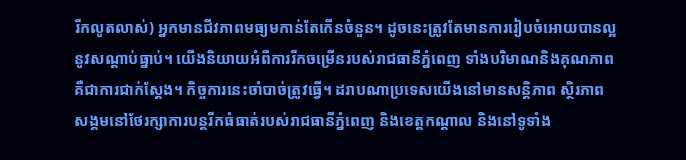រីកលូតលាស់) អ្នកមានជីវភាពមធ្យមកាន់តែកើនចំនួន។ ដូចនេះត្រូវតែមានការរៀបចំអោយបានល្អនូវសណ្ដាប់ធ្នាប់។ យើងនិយាយអំពីការរីកចម្រើនរបស់រាជធានីភ្នំពេញ ទាំងបរិមាណនិងគុណភាព គឺជាការជាក់ស្តែង។ កិច្ចការនេះចាំបាច់ត្រូវធ្វើ។ ដរាបណាប្រទេសយើងនៅមានសន្តិភាព ស្ថិរភាព សង្គមនៅថែរក្សាការបន្តរីកធំធាត់របស់រាជធានីភ្នំពេញ និងខេត្តកណ្តាល និងនៅទូទាំង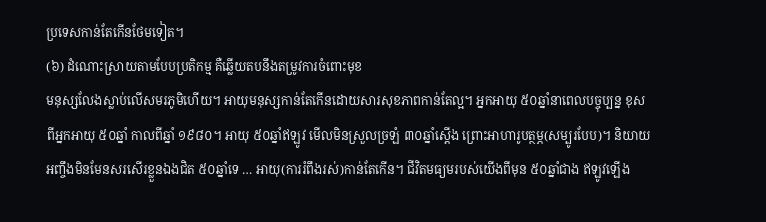ប្រទេសកាន់តែកើនថែមទៀត។
(៦) ដំណោះស្រាយតាមបែបប្រតិកម្ម គឺឆ្លើយតបនឹងតម្រូវការចំពោះមុខ
មនុស្សលែងស្លាប់លើសមរភូមិហើយ។ អាយុមនុស្សកាន់តែកើនដោយសារសុខភាពកាន់តែល្អ។ អ្នកអាយុ ៥០ឆ្នាំនាពេលបច្ចុប្បន្ន ខុសពីអ្នកអាយុ ៥០ឆ្នាំ កាលពីឆ្នាំ ១៩៨០។ អាយុ ៥០ឆ្នាំឥឡូវ មើលមិនស្រួលច្រឡំ ៣០ឆ្នាំស្តើង ព្រោះអាហារូបត្ថម្ភ(សម្បូរបែប)។ និយាយអញ្ចឹងមិនមែនសរសើរខ្លួនឯងជិត ៥០ឆ្នាំទេ … អាយុ(ការរំពឹងរស់)កាន់តែកើន។ ជីវិតមធ្យមរបស់យើងពីមុន ៥០ឆ្នាំជាង ឥឡូវឡើង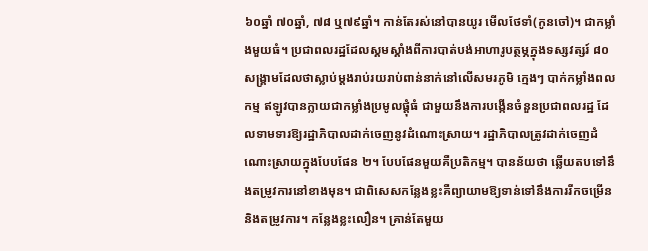៦០ឆ្នាំ ៧០ឆ្នាំ, ៧៨ ឬ៧៩ឆ្នាំ។ កាន់តែរស់នៅបានយូរ មើលថែទាំ(កូនចៅ)។ ជាកម្លាំងមួយធំ។ ប្រជាពលរដ្ឋដែលស្គមស្គាំងពីការបាត់បង់អាហារូបត្ថម្ភក្នុងទស្សវត្សរ៍ ៨០ សង្គ្រាមដែលថាស្លាប់ម្តងរាប់រយរាប់ពាន់នាក់នៅលើសមរភូមិ ក្មេងៗ បាក់កម្លាំងពលកម្ម ឥឡូវបានក្លាយជាកម្លាំងប្រមូលផ្តុំធំ ជាមួយនឹងការបង្កើនចំនួនប្រជាពលរដ្ឋ ដែលទាមទារឱ្យរដ្ឋាភិបាលដាក់ចេញនូវដំណោះស្រាយ។ រដ្ឋាភិបាលត្រូវដាក់ចេញដំណោះស្រាយក្នុងបែបផែន ២។ បែបផែនមួយគឺប្រតិកម្ម។ បានន័យថា ឆ្លើយតបទៅនឹងតម្រូវការនៅខាងមុន។ ជាពិសេសកន្លែងខ្លះគឺព្យាយាមឱ្យទាន់ទៅនឹងការរីកចម្រើននិងតម្រូវការ។ កន្លែងខ្លះលឿន។ គ្រាន់តែមួយ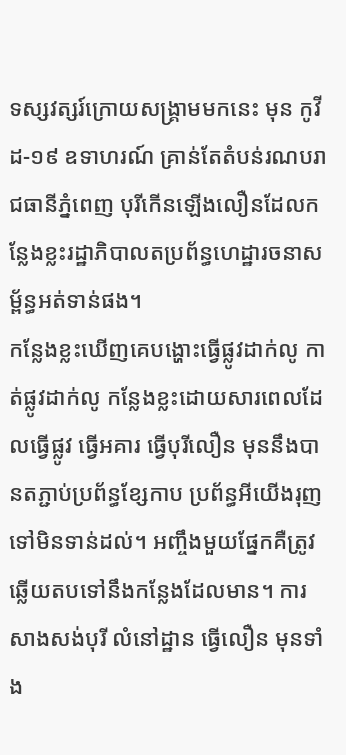ទស្សវត្សរ៍ក្រោយសង្គ្រាមមកនេះ មុន កូវីដ-១៩ ឧទាហរណ៍ គ្រាន់តែតំបន់រណបរាជធានីភ្នំពេញ បុរីកើនឡើងលឿនដែលកន្លែងខ្លះរដ្ឋាភិបាលតប្រព័ន្ធហេដ្ឋារចនាសម្ព័ន្ធអត់ទាន់ផង។
កន្លែងខ្លះឃើញគេបង្ហោះធ្វើផ្លូវដាក់លូ កាត់ផ្លូវដាក់លូ កន្លែងខ្លះដោយសារពេលដែលធ្វើផ្លូវ ធ្វើអគារ ធ្វើបុរីលឿន មុននឹងបានតភ្ជាប់ប្រព័ន្ធខ្សែកាប ប្រព័ន្ធអីយើងរុញទៅមិនទាន់ដល់។ អញ្ចឹងមួយផ្នែកគឺត្រូវឆ្លើយតបទៅនឹងកន្លែងដែលមាន។ ការសាងសង់បុរី លំនៅដ្ឋាន ធ្វើលឿន មុនទាំង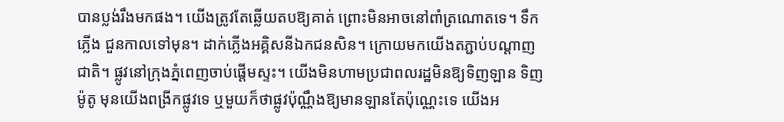បានប្លង់រឹងមកផង។ យើងត្រូវតែឆ្លើយតបឱ្យគាត់ ព្រោះមិនអាចនៅពាំត្រណោតទេ។ ទឹកភ្លើង ជួនកាលទៅមុន។ ដាក់ភ្លើងអគ្គិសនីឯកជនសិន។ ក្រោយមកយើងតភ្ជាប់បណ្តាញជាតិ។ ផ្លូវនៅក្រុងភ្នំពេញចាប់ផ្តើមស្ទះ។ យើងមិនហាមប្រជាពលរដ្ឋមិនឱ្យទិញឡាន ទិញម៉ូតូ មុនយើងពង្រីកផ្លូវទេ ឬមួយក៏ថាផ្លូវប៉ុណ្ណឹងឱ្យមានឡានតែប៉ុណ្ណេះទេ យើងអ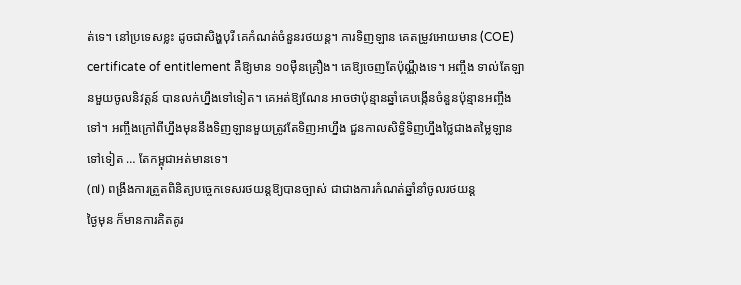ត់ទេ។ នៅប្រទេសខ្លះ ដូចជាសិង្ហបុរី គេកំណត់ចំនួនរថយន្ត។ ការទិញឡាន គេតម្រូវអោយមាន (COE) certificate of entitlement គឺឱ្យមាន ១០ម៉ឺនគ្រឿង។ គេឱ្យចេញតែប៉ុណ្ណឹងទេ។ អញ្ចឹង ទាល់តែឡានមួយចូលនិវត្តន៍ បានលក់ហ្នឹងទៅទៀត។ គេអត់ឱ្យណែន អាចថាប៉ុន្មានឆ្នាំគេបង្កើនចំនួនប៉ុន្មានអញ្ចឹងទៅ។ អញ្ចឹងក្រៅពីហ្នឹងមុននឹងទិញឡានមួយត្រូវតែទិញអាហ្នឹង ជួនកាលសិទ្ធិទិញហ្នឹងថ្លៃជាងតម្លៃឡានទៅទៀត … តែកម្ពុជាអត់មានទេ។
(៧) ពង្រឹងការត្រួតពិនិត្យបច្ចេកទេសរថយន្តឱ្យបានច្បាស់ ជាជាងការកំណត់ឆ្នាំនាំចូលរថយន្ត
ថ្ងៃមុន ក៏មានការគិតគូរ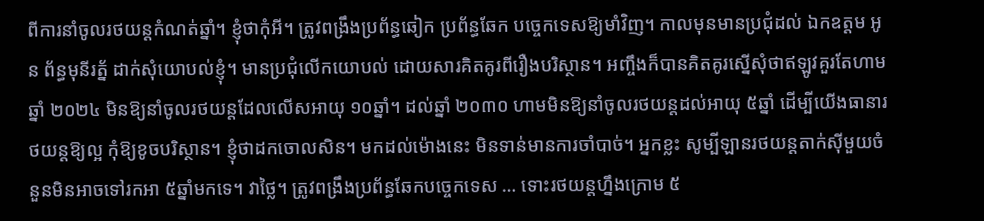ពីការនាំចូលរថយន្តកំណត់ឆ្នាំ។ ខ្ញុំថាកុំអី។ ត្រូវពង្រឹងប្រព័ន្ធឆៀក ប្រព័ន្ធឆែក បច្ចេកទេសឱ្យមាំវិញ។ កាលមុនមានប្រជុំដល់ ឯកឧត្តម អូន ព័ន្ធមុនីរត្ន័ ដាក់សុំយោបល់ខ្ញុំ។ មានប្រជុំលើកយោបល់ ដោយសារគិតគូរពីរឿងបរិស្ថាន។ អញ្ចឹងក៏បានគិតគូរស្នើសុំថាឥឡូវគួរតែហាម ឆ្នាំ ២០២៤ មិនឱ្យនាំចូលរថយន្តដែលលើសអាយុ ១០ឆ្នាំ។ ដល់ឆ្នាំ ២០៣០ ហាមមិនឱ្យនាំចូលរថយន្តដល់អាយុ ៥ឆ្នាំ ដើម្បីយើងធានារថយន្តឱ្យល្អ កុំឱ្យខូចបរិស្ថាន។ ខ្ញុំថាដកចោលសិន។ មកដល់ម៉ោងនេះ មិនទាន់មានការចាំបាច់។ អ្នកខ្លះ សូម្បីឡានរថយន្តតាក់ស៊ីមួយចំនួនមិនអាចទៅរកអា ៥ឆ្នាំមកទេ។ វាថ្លៃ។ ត្រូវពង្រឹងប្រព័ន្ធឆែកបច្ចេកទេស … ទោះរថយន្តហ្នឹងក្រោម ៥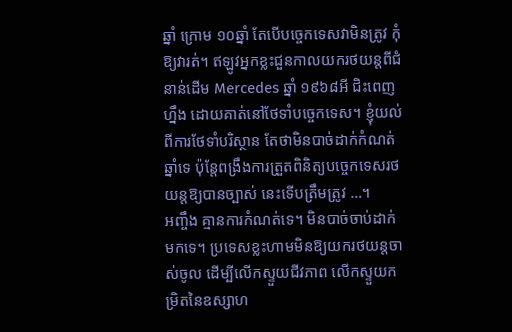ឆ្នាំ ក្រោម ១០ឆ្នាំ តែបើបច្ចេកទេសវាមិនត្រូវ កុំឱ្យវារត់។ ឥឡូវអ្នកខ្លះជួនកាលយករថយន្តពីជំនាន់ដើម Mercedes ឆ្នាំ ១៩៦៨អី ជិះពេញហ្នឹង ដោយគាត់នៅថែទាំបច្ចេកទេស។ ខ្ញុំយល់ពីការថែទាំបរិស្ថាន តែថាមិនបាច់ដាក់កំណត់ឆ្នាំទេ ប៉ុន្តែពង្រឹងការត្រួតពិនិត្យបច្ចេកទេសរថយន្តឱ្យបានច្បាស់ នេះទើបត្រឹមត្រូវ …។
អញ្ចឹង គ្មានការកំណត់ទេ។ មិនបាច់ចាប់ដាក់មកទេ។ ប្រទេសខ្លះហាមមិនឱ្យយករថយន្តចាស់ចូល ដើម្បីលើកស្ទួយជីវភាព លើកស្ទួយកម្រិតនៃឧស្សាហ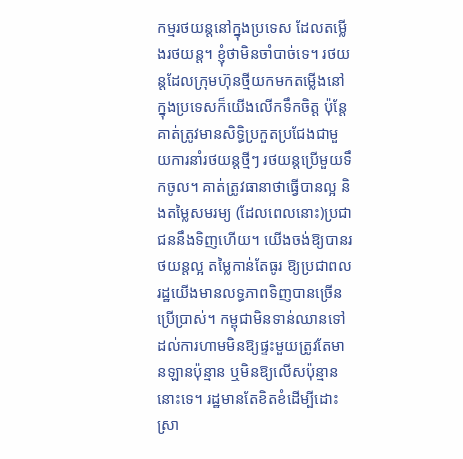កម្មរថយន្តនៅក្នុងប្រទេស ដែលតម្លើងរថយន្ត។ ខ្ញុំថាមិនចាំបាច់ទេ។ រថយន្តដែលក្រុមហ៊ុនថ្មីយកមកតម្លើងនៅក្នុងប្រទេសក៏យើងលើកទឹកចិត្ត ប៉ុន្តែគាត់ត្រូវមានសិទ្ធិប្រកួតប្រជែងជាមួយការនាំរថយន្តថ្មីៗ រថយន្តប្រើមួយទឹកចូល។ គាត់ត្រូវធានាថាធ្វើបានល្អ និងតម្លៃសមរម្យ (ដែលពេលនោះ)ប្រជាជននឹងទិញហើយ។ យើងចង់ឱ្យបានរថយន្តល្អ តម្លៃកាន់តែធូរ ឱ្យប្រជាពលរដ្ឋយើងមានលទ្ធភាពទិញបានច្រើន ប្រើប្រាស់។ កម្ពុជាមិនទាន់ឈានទៅដល់ការហាមមិនឱ្យផ្ទះមួយត្រូវតែមានឡានប៉ុន្មាន ឬមិនឱ្យលើសប៉ុន្មាននោះទេ។ រដ្ឋមានតែខិតខំដើម្បីដោះស្រា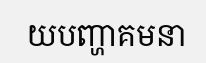យបញ្ហាគមនា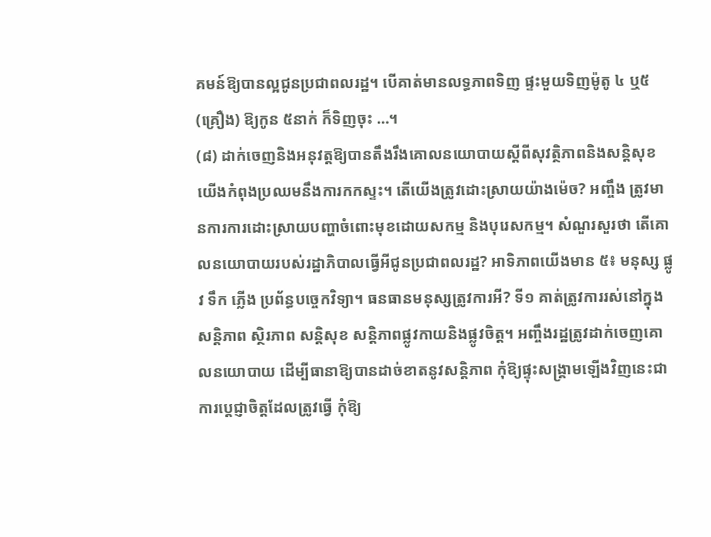គមន៍ឱ្យបានល្អជូនប្រជាពលរដ្ឋ។ បើគាត់មានលទ្ធភាពទិញ ផ្ទះមួយទិញម៉ូតូ ៤ ឬ៥(គ្រឿង) ឱ្យកូន ៥នាក់ ក៏ទិញចុះ …។
(៨) ដាក់ចេញនិងអនុវត្តឱ្យបានតឹងរឹងគោលនយោបាយស្តីពីសុវត្ថិភាពនិងសន្តិសុខ
យើងកំពុងប្រឈមនឹងការកកស្ទះ។ តើយើងត្រូវដោះស្រាយយ៉ាងម៉េច? អញ្ចឹង ត្រូវមានការការដោះស្រាយបញ្ហាចំពោះមុខដោយសកម្ម និងបុរេសកម្ម។ សំណួរសួរថា តើគោលនយោបាយរបស់រដ្ឋាភិបាលធ្វើអីជូនប្រជាពលរដ្ឋ? អាទិភាពយើងមាន ៥៖ មនុស្ស ផ្លូវ ទឹក ភ្លើង ប្រព័ន្ធបច្ចេកវិទ្យា។ ធនធានមនុស្សត្រូវការអី? ទី១ គាត់ត្រូវការរស់នៅក្នុងសន្តិភាព ស្ថិរភាព សន្តិសុខ សន្តិភាពផ្លូវកាយនិងផ្លូវចិត្ត។ អញ្ចឹងរដ្ឋត្រូវដាក់ចេញគោលនយោបាយ ដើម្បីធានាឱ្យបានដាច់ខាតនូវសន្តិភាព កុំឱ្យផ្ទុះសង្គ្រាមឡើងវិញនេះជាការប្តេជ្ញាចិត្តដែលត្រូវធ្វើ កុំឱ្យ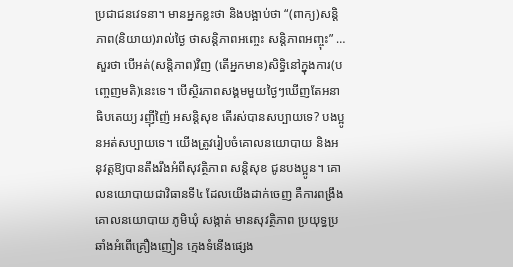ប្រជាជនវេទនា។ មានអ្នកខ្លះថា និងបង្អាប់ថា “(ពាក្យ)សន្តិភាព(និយាយ)រាល់ថ្ងៃ ថាសន្តិភាពអញ្ចេះ សន្តិភាពអញ្ចុះ” … សួរថា បើអត់(សន្តិភាព)វិញ (តើអ្នកមាន)សិទ្ធិនៅក្នុងការ(បញ្ចេញមតិ)នេះទេ។ បើស្ថិរភាពសង្គមមួយថ្ងៃៗឃើញតែអនាធិបតេយ្យ រញ៉ីញ៉ៃ អសន្តិសុខ តើរស់បានសប្បាយទេ? បងប្អូនអត់សប្បាយទេ។ យើងត្រូវរៀបចំគោលនយោបាយ និងអនុវត្តឱ្យបានតឹងរឹងអំពីសុវត្ថិភាព សន្តិសុខ ជូនបងប្អូន។ គោលនយោបាយជាវិធានទី៤ ដែលយើងដាក់ចេញ គឺការពង្រឹងគោលនយោបាយ ភូមិឃុំ សង្កាត់ មានសុវត្ថិភាព ប្រយុទ្ធប្រឆាំងអំពើគ្រឿងញៀន ក្មេងទំនើងផ្សេង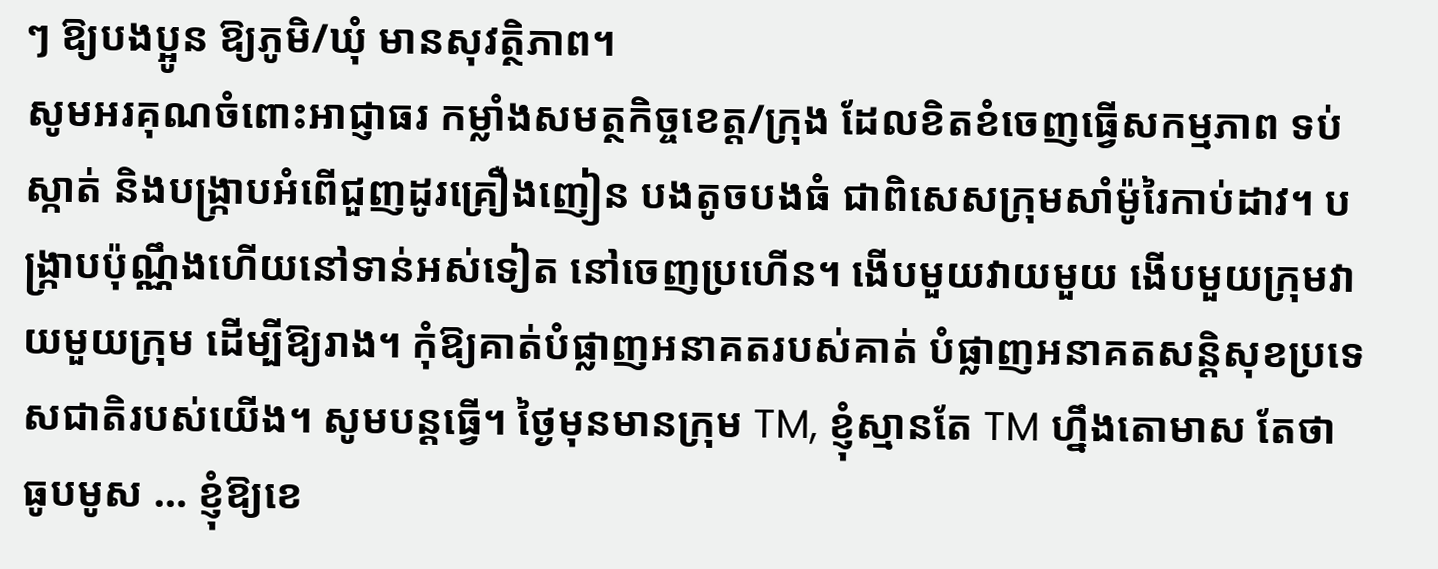ៗ ឱ្យបងប្អូន ឱ្យភូមិ/ឃុំ មានសុវត្ថិភាព។
សូមអរគុណចំពោះអាជ្ញាធរ កម្លាំងសមត្ថកិច្ចខេត្ត/ក្រុង ដែលខិតខំចេញធ្វើសកម្មភាព ទប់ស្កាត់ និងបង្ក្រាបអំពើជួញដូរគ្រឿងញៀន បងតូចបងធំ ជាពិសេសក្រុមសាំម៉ូរៃកាប់ដាវ។ បង្រ្កាបប៉ុណ្ណឹងហើយនៅទាន់អស់ទៀត នៅចេញប្រហើន។ ងើបមួយវាយមួយ ងើបមួយក្រុមវាយមួយក្រុម ដើម្បីឱ្យរាង។ កុំឱ្យគាត់បំផ្លាញអនាគតរបស់គាត់ បំផ្លាញអនាគតសន្តិសុខប្រទេសជាតិរបស់យើង។ សូមបន្តធ្វើ។ ថ្ងៃមុនមានក្រុម TM, ខ្ញុំស្មានតែ TM ហ្នឹងតោមាស តែថា ធូបមូស … ខ្ញុំឱ្យខេ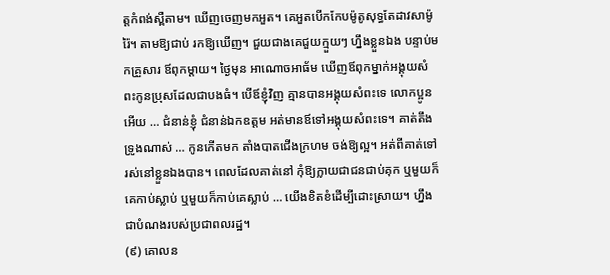ត្តកំពង់ស្ពឺតាម។ ឃើញចេញមកអួត។ គេអួតបើកកែបម៉ូតូសុទ្ធតែដាវសាម៉ូរ៉ៃ។ តាមឱ្យជាប់ រកឱ្យឃើញ។ ជួយជាងគេជួយក្មួយៗ ហ្នឹងខ្លួនឯង បន្ទាប់មកគ្រួសារ ឪពុកម្តាយ។ ថ្ងៃមុន អាណោចអាធ័ម ឃើញឪពុកម្នាក់អង្គុយសំពះកូនប្រុសដែលជាបងធំ។ បើឪខ្ញុំវិញ គ្មានបានអង្គុយសំពះទេ លោកប្អូនអើយ … ជំនាន់ខ្ញុំ ជំនាន់ឯកឧត្តម អត់មានឪទៅអង្គុយសំពះទេ។ គាត់តឹងទ្រូងណាស់ … កូនកើតមក តាំងបាតជើងក្រហម ចង់ឱ្យល្អ។ អត់ពីគាត់ទៅ រស់នៅខ្លួនឯងបាន។ ពេលដែលគាត់នៅ កុំឱ្យក្លាយជាជនជាប់គុក ឬមួយក៏គេកាប់ស្លាប់ ឬមួយក៏កាប់គេស្លាប់ … យើងខិតខំដើម្បីដោះស្រាយ។ ហ្នឹងជាបំណងរបស់ប្រជាពលរដ្ឋ។
(៩) គោលន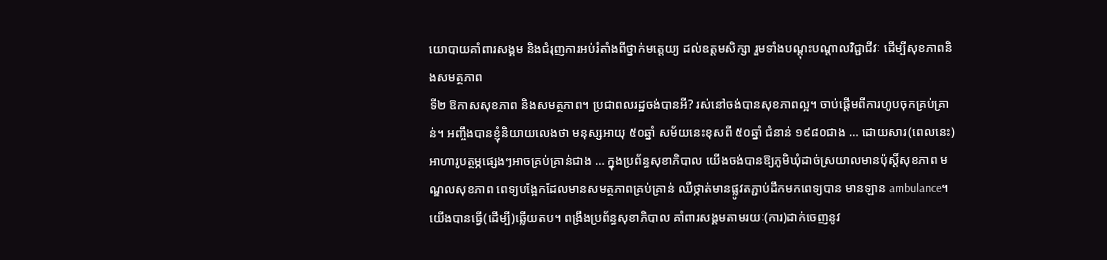យោបាយគាំពារសង្គម និងជំរុញការអប់រំតាំងពីថ្នាក់មត្ដេយ្យ ដល់ឧត្តមសិក្សា រួមទាំងបណ្ដុះបណ្ដាលវិជ្ជាជីវៈ ដើម្បីសុខភាពនិងសមត្ថភាព
ទី២ ឱកាសសុខភាព និងសមត្ថភាព។ ប្រជាពលរដ្ឋចង់បានអី? រស់នៅចង់បានសុខភាពល្អ។ ចាប់ផ្តើមពីការហូបចុកគ្រប់គ្រាន់។ អញ្ចឹងបានខ្ញុំនិយាយលេងថា មនុស្សអាយុ ៥០ឆ្នាំ សម័យនេះខុសពី ៥០ឆ្នាំ ជំនាន់ ១៩៨០ជាង … ដោយសារ(ពេលនេះ)អាហារូបត្ថម្ភផ្សេងៗអាចគ្រប់គ្រាន់ជាង … ក្នុងប្រព័ន្ធសុខាភិបាល យើងចង់បានឱ្យភូមិឃុំដាច់ស្រយាលមានប៉ុស្ដិ៍សុខភាព មណ្ឌលសុខភាព ពេទ្យបង្អែកដែលមានសមត្ថភាពគ្រប់គ្រាន់ ឈឺថ្កាត់មានផ្លូវតភ្ជាប់ដឹកមកពេទ្យបាន មានឡាន ambulance។ យើងបានធ្វើ(ដើម្បី)ឆ្លើយតប។ ពង្រឹងប្រព័ន្ធសុខាភិបាល គាំពារសង្គមតាមរយៈ(ការ)ដាក់ចេញនូវ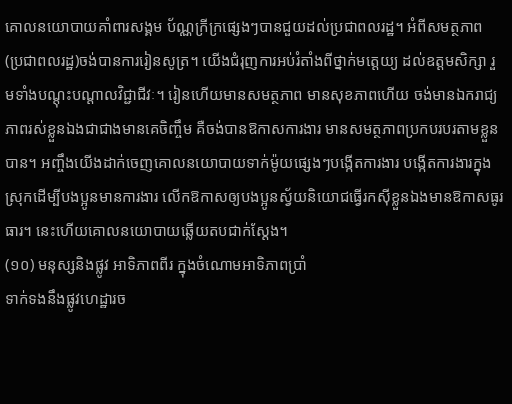គោលនយោបាយគាំពារសង្គម ប័ណ្ណក្រីក្រផ្សេងៗបានជួយដល់ប្រជាពលរដ្ឋ។ អំពីសមត្ថភាព (ប្រជាពលរដ្ឋ)ចង់បានការរៀនសូត្រ។ យើងជំរុញការអប់រំតាំងពីថ្នាក់មត្ដេយ្យ ដល់ឧត្តមសិក្សា រួមទាំងបណ្ដុះបណ្ដាលវិជ្ជាជីវៈ។ រៀនហើយមានសមត្ថភាព មានសុខភាពហើយ ចង់មានឯករាជ្យភាពរស់ខ្លួនឯងជាជាងមានគេចិញ្ចឹម គឺចង់បានឱកាសការងារ មានសមត្ថភាពប្រកបរបរតាមខ្លួនបាន។ អញ្ចឹងយើងដាក់ចេញគោលនយោបាយទាក់ម៉ូយផ្សេងៗបង្កើតការងារ បង្កើតការងារក្នុងស្រុកដើម្បីបងប្អូនមានការងារ លើកឱកាសឲ្យបងប្អូនស្វ័យនិយោជធ្វើរកស៊ីខ្លួនឯងមានឱកាសធូរធារ។ នេះហើយគោលនយោបាយឆ្លើយតបជាក់ស្ដែង។
(១០) មនុស្សនិងផ្លូវ អាទិភាពពីរ ក្នុងចំណោមអាទិភាពប្រាំ
ទាក់ទងនឹងផ្លូវហេដ្ឋារច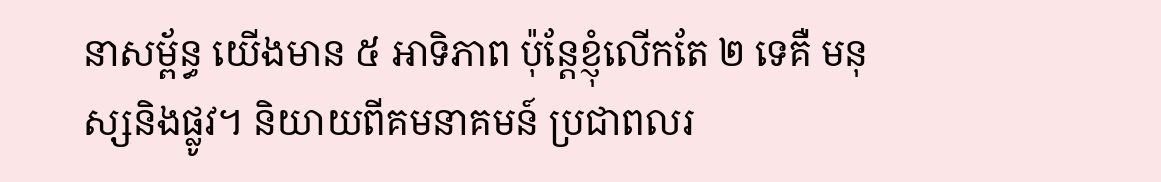នាសម្ព័ន្ធ យើងមាន ៥ អាទិភាព ប៉ុន្ដែខ្ញុំលើកតែ ២ ទេគឺ មនុស្សនិងផ្លូវ។ និយាយពីគមនាគមន៍ ប្រជាពលរ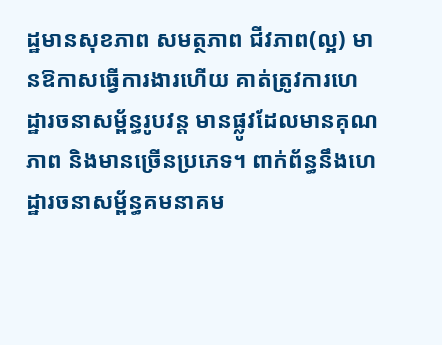ដ្ឋមានសុខភាព សមត្ថភាព ជីវភាព(ល្អ) មានឱកាសធ្វើការងារហើយ គាត់ត្រូវការហេដ្ឋារចនាសម្ព័ន្ធរូបវន្ដ មានផ្លូវដែលមានគុណភាព និងមានច្រើនប្រភេទ។ ពាក់ព័ន្ធនឹងហេដ្ឋារចនាសម្ព័ន្ធគមនាគម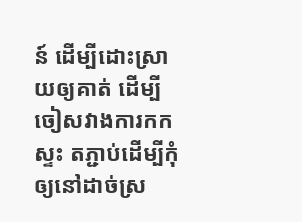ន៍ ដើម្បីដោះស្រាយឲ្យគាត់ ដើម្បីចៀសវាងការកកស្ទះ តភ្ជាប់ដើម្បីកុំឲ្យនៅដាច់ស្រ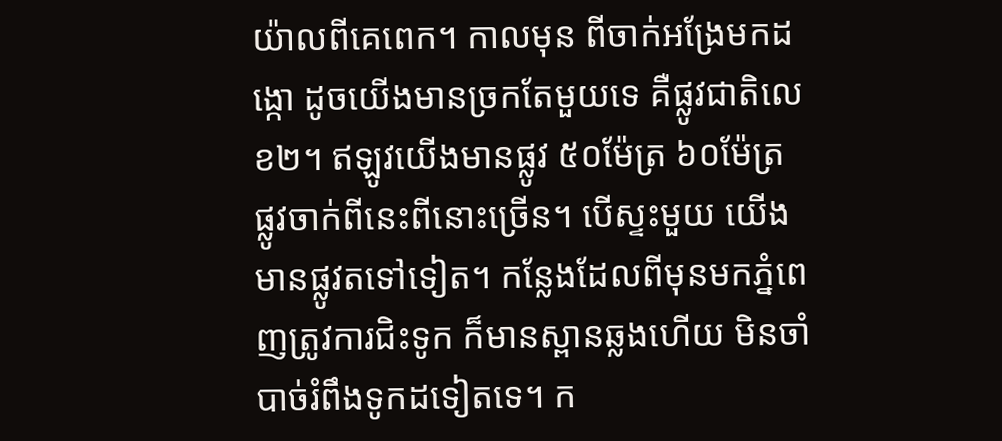យ៉ាលពីគេពេក។ កាលមុន ពីចាក់អង្រែមកដង្កោ ដូចយើងមានច្រកតែមួយទេ គឺផ្លូវជាតិលេខ២។ ឥឡូវយើងមានផ្លូវ ៥០ម៉ែត្រ ៦០ម៉ែត្រ ផ្លូវចាក់ពីនេះពីនោះច្រើន។ បើស្ទះមួយ យើងមានផ្លូវតទៅទៀត។ កន្លែងដែលពីមុនមកភ្នំពេញត្រូវការជិះទូក ក៏មានស្ពានឆ្លងហើយ មិនចាំបាច់រំពឹងទូកដទៀតទេ។ ក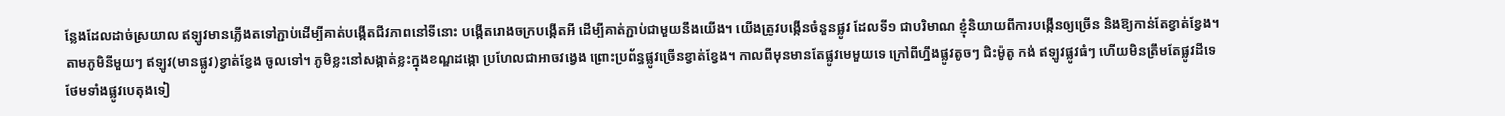ន្លែងដែលដាច់ស្រយាល ឥឡូវមានភ្លើងតទៅភ្ជាប់ដើម្បីគាត់បង្កើតជីវភាពនៅទីនោះ បង្កើតរោងចក្របង្កើតអី ដើម្បីគាត់ភ្ជាប់ជាមួយនឹងយើង។ យើងត្រូវបង្កើនចំនួនផ្លូវ ដែលទី១ ជាបរិមាណ ខ្ញុំនិយាយពីការបង្កើនឲ្យច្រើន និងឱ្យកាន់តែខ្វាត់ខ្វែង។
តាមភូមិនីមួយៗ ឥឡូវ(មានផ្លូវ)ខ្វាត់ខ្វែង ចូលទៅ។ ភូមិខ្លះនៅសង្កាត់ខ្លះក្នុងខណ្ឌដង្កោ ប្រហែលជាអាចវង្វេង ព្រោះប្រព័ន្ធផ្លូវច្រើនខ្វាត់ខ្វែង។ កាលពីមុនមានតែផ្លូវមេមួយទេ ក្រៅពីហ្នឹងផ្លូវតូចៗ ជិះម៉ូតូ កង់ ឥឡូវផ្លូវធំៗ ហើយមិនត្រឹមតែផ្លូវដីទេ ថែមទាំងផ្លូវបេតុងទៀ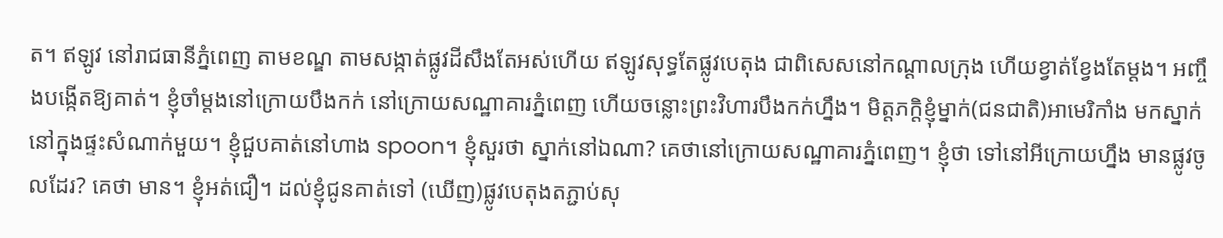ត។ ឥឡូវ នៅរាជធានីភ្នំពេញ តាមខណ្ឌ តាមសង្កាត់ផ្លូវដីសឹងតែអស់ហើយ ឥឡូវសុទ្ធតែផ្លូវបេតុង ជាពិសេសនៅកណ្ដាលក្រុង ហើយខ្វាត់ខ្វែងតែម្ដង។ អញ្ចឹងបង្កើតឱ្យគាត់។ ខ្ញុំចាំម្ដងនៅក្រោយបឹងកក់ នៅក្រោយសណ្ឋាគារភ្នំពេញ ហើយចន្លោះព្រះវិហារបឹងកក់ហ្នឹង។ មិត្តភក្ដិខ្ញុំម្នាក់(ជនជាតិ)អាមេរិកាំង មកស្នាក់នៅក្នុងផ្ទះសំណាក់មួយ។ ខ្ញុំជួបគាត់នៅហាង spoon។ ខ្ញុំសួរថា ស្នាក់នៅឯណា? គេថានៅក្រោយសណ្ឋាគារភ្នំពេញ។ ខ្ញុំថា ទៅនៅអីក្រោយហ្នឹង មានផ្លូវចូលដែរ? គេថា មាន។ ខ្ញុំអត់ជឿ។ ដល់ខ្ញុំជូនគាត់ទៅ (ឃើញ)ផ្លូវបេតុងតភ្ជាប់សុ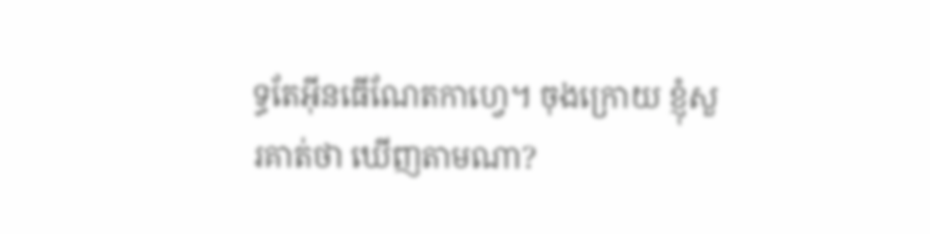ទ្ធតែអ៊ីនធើណែតកាហ្វេ។ ចុងក្រោយ ខ្ញុំសួរគាត់ថា ឃើញតាមណា?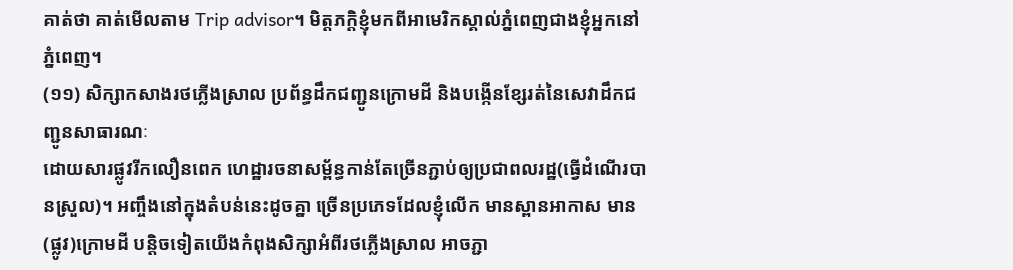គាត់ថា គាត់មើលតាម Trip advisor។ មិត្តភក្ដិខ្ញុំមកពីអាមេរិកស្គាល់ភ្នំពេញជាងខ្ញុំអ្នកនៅភ្នំពេញ។
(១១) សិក្សាកសាងរថភ្លើងស្រាល ប្រព័ន្ធដឹកជញ្ជូនក្រោមដី និងបង្កើនខ្សែរត់នៃសេវាដឹកជញ្ជូនសាធារណៈ
ដោយសារផ្លូវរីកលឿនពេក ហេដ្ឋារចនាសម្ព័ន្ធកាន់តែច្រើនភ្ជាប់ឲ្យប្រជាពលរដ្ឋ(ធ្វើដំណើរបានស្រួល)។ អញ្ចឹងនៅក្នុងតំបន់នេះដូចគ្នា ច្រើនប្រភេទដែលខ្ញុំលើក មានស្ពានអាកាស មាន(ផ្លូវ)ក្រោមដី បន្ដិចទៀតយើងកំពុងសិក្សាអំពីរថភ្លើងស្រាល អាចភ្ជា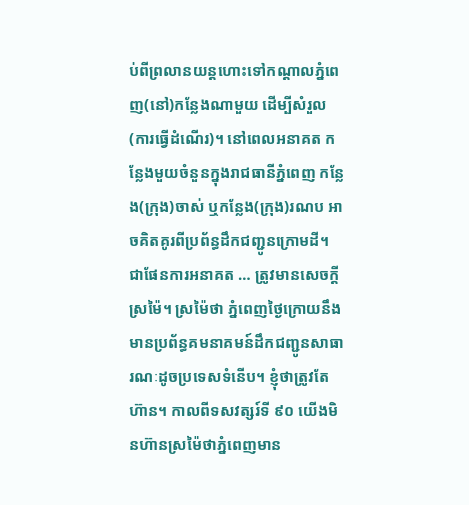ប់ពីព្រលានយន្ដហោះទៅកណ្ដាលភ្នំពេញ(នៅ)កន្លែងណាមួយ ដើម្បីសំរួល(ការធ្វើដំណើរ)។ នៅពេលអនាគត កន្លែងមួយចំនួនក្នុងរាជធានីភ្នំពេញ កន្លែង(ក្រុង)ចាស់ ឬកន្លែង(ក្រុង)រណប អាចគិតគូរពីប្រព័ន្ធដឹកជញ្ជូនក្រោមដី។ ជាផែនការអនាគត … ត្រូវមានសេចក្ដីស្រម៉ៃ។ ស្រម៉ៃថា ភ្នំពេញថ្ងៃក្រោយនឹងមានប្រព័ន្ធគមនាគមន៍ដឹកជញ្ជូនសាធារណៈដូចប្រទេសទំនើប។ ខ្ញុំថាត្រូវតែហ៊ាន។ កាលពីទសវត្សរ៍ទី ៩០ យើងមិនហ៊ានស្រម៉ៃថាភ្នំពេញមាន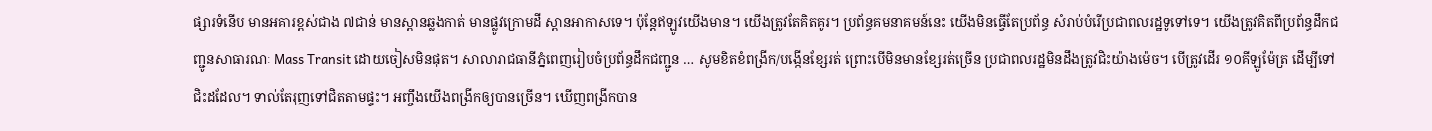ផ្សារទំនើប មានអគារខ្ពស់ជាង ៧ជាន់ មានស្ពានឆ្លងកាត់ មានផ្លូវក្រោមដី ស្ពានអាកាសទេ។ ប៉ុន្ដែឥឡូវយើងមាន។ យើងត្រូវតែគិតគូរ។ ប្រព័ន្ធគមនាគមន៍នេះ យើងមិនធ្វើតែប្រព័ន្ធ សំរាប់បំរើប្រជាពលរដ្ឋទូទៅទេ។ យើងត្រូវគិតពីប្រព័ន្ធដឹកជញ្ជូនសាធារណៈ Mass Transit ដោយចៀសមិនផុត។ សាលារាជធានីភ្នំពេញរៀបចំប្រព័ន្ធដឹកជញ្ជូន … សូមខិតខំពង្រីក/បង្កើនខ្សែរត់ ព្រោះបើមិនមានខ្សែរត់ច្រើន ប្រជាពលរដ្ឋមិនដឹងត្រូវជិះយ៉ាងម៉េច។ បើត្រូវដើរ ១០គីឡូម៉ែត្រ ដើម្បីទៅជិះដដែល។ ទាល់តែរុញទៅជិតតាមផ្ទះ។ អញ្ចឹងយើងពង្រីកឲ្យបានច្រើន។ ឃើញពង្រីកបាន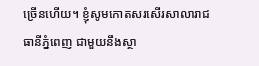ច្រើនហើយ។ ខ្ញុំសូមកោតសរសើរសាលារាជធានីភ្នំពេញ ជាមួយនឹងស្ថា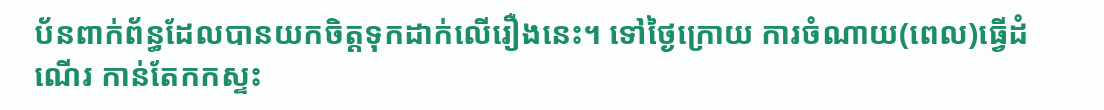ប័នពាក់ព័ន្ធដែលបានយកចិត្តទុកដាក់លើរឿងនេះ។ ទៅថ្ងៃក្រោយ ការចំណាយ(ពេល)ធ្វើដំណើរ កាន់តែកកស្ទះ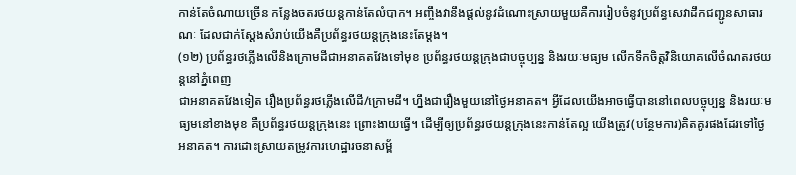កាន់តែចំណាយច្រើន កន្លែងចតរថយន្ដកាន់តែលំបាក។ អញ្ចឹងវានឹងផ្ដល់នូវដំណោះស្រាយមួយគឺការរៀបចំនូវប្រព័ន្ធសេវាដឹកជញ្ជូនសាធារណៈ ដែលជាក់ស្ដែងសំរាប់យើងគឺប្រព័ន្ធរថយន្ដក្រុងនេះតែម្ដង។
(១២) ប្រព័ន្ធរថភ្លើងលើនិងក្រោមដីជាអនាគតវែងទៅមុខ ប្រព័ន្ធរថយន្ដក្រុងជាបច្ចុប្បន្ន និងរយៈមធ្យម លើកទឹកចិត្តវិនិយោគលើចំណតរថយន្តនៅភ្នំពេញ
ជាអនាគតវែងទៀត រឿងប្រព័ន្ធរថភ្លើងលើដី/ក្រោមដី។ ហ្នឹងជារឿងមួយនៅថ្ងៃអនាគត។ អ្វីដែលយើងអាចធ្វើបាននៅពេលបច្ចុប្បន្ន និងរយៈមធ្យមនៅខាងមុខ គឺប្រព័ន្ធរថយន្ដក្រុងនេះ ព្រោះងាយធ្វើ។ ដើម្បីឲ្យប្រព័ន្ធរថយន្ដក្រុងនេះកាន់តែល្អ យើងត្រូវ(បន្ថែមការ)គិតគូរផងដែរទៅថ្ងៃអនាគត។ ការដោះស្រាយតម្រូវការហេដ្ឋារចនាសម្ព័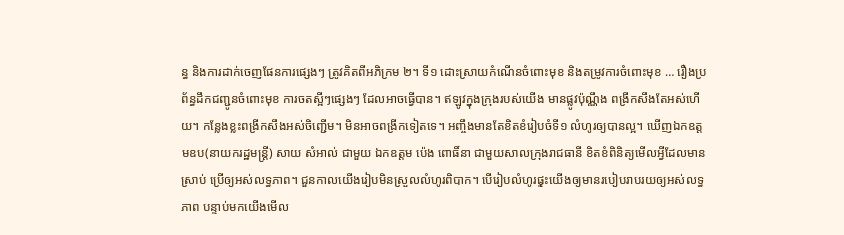ន្ធ និងការដាក់ចេញផែនការផ្សេងៗ ត្រូវគិតពីអភិក្រម ២។ ទី១ ដោះស្រាយកំណើនចំពោះមុខ និងតម្រូវការចំពោះមុខ … រឿងប្រព័ន្ធដឹកជញ្ជូនចំពោះមុខ ការចតស្អីៗផ្សេងៗ ដែលអាចធ្វើបាន។ ឥឡូវក្នុងក្រុងរបស់យើង មានផ្លូវប៉ុណ្ណឹង ពង្រីកសឹងតែអស់ហើយ។ កន្លែងខ្លះពង្រីកសឹងអស់ចិញ្ជើម។ មិនអាចពង្រីកទៀតទេ។ អញ្ចឹងមានតែខិតខំរៀបចំទី១ លំហូរឲ្យបានល្អ។ ឃើញឯកឧត្តមឧប(នាយករដ្ឋមន្ដ្រី) សាយ សំអាល់ ជាមួយ ឯកឧត្តម ប៉េង ពោធិ៍នា ជាមួយសាលក្រុងរាជធានី ខិតខំពិនិត្យមើលអ្វីដែលមានស្រាប់ ប្រើឲ្យអស់លទ្ធភាព។ ជួនកាលយើងរៀបមិនស្រួលលំហូរពិបាក។ បើរៀបលំហូរផុ្ទះយើងឲ្យមានរបៀបរាបរយឲ្យអស់លទ្ធភាព បន្ទាប់មកយើងមើល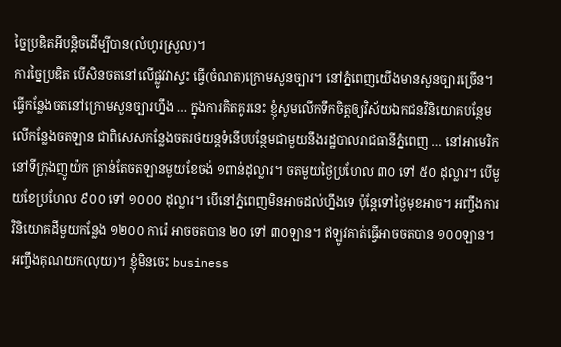ច្នៃប្រឌិតអីបន្ដិចដើម្បីបាន(លំហូរស្រួល)។
ការច្នៃប្រឌិត បើសិនចតនៅលើផ្លូវវាស្ទះ ធ្វើ(ចំណត)ក្រោមសួនច្បារ។ នៅភ្នំពេញយើងមានសួនច្បារច្រើន។ ធ្វើកន្លែងចតនៅក្រោមសួនច្បារហ្នឹង … ក្នុងការគិតគូរនេះ ខ្ញុំសូមលើកទឹកចិត្តឲ្យវិស័យឯកជនវិនិយោគបន្ថែមលើកន្លែងចតឡាន ជាពិសេសកន្លែងចតរថយន្ដទំនើបបន្ថែមជាមួយនឹងរដ្ឋបាលរាជធានីភ្នំពេញ … នៅអាមេរិក នៅទីក្រុងញូយ៉ក គ្រាន់តែចតឡានមួយខែចង់ ១ពាន់ដុល្លារ។ ចតមួយថ្ងៃប្រហែល ៣០ ទៅ ៥០ ដុល្លារ។ បើមួយខែប្រហែល ៩០០ ទៅ ១០០០ ដុល្លារ។ បើនៅភ្នំពេញមិនអាចដល់ហ្នឹងទេ ប៉ុន្ដែទៅថ្ងៃមុខអាច។ អញ្ចឹងការវិនិយោគដីមួយកន្លែង ១២០០ ការ៉េ អាចចតបាន ២០ ទៅ ៣០ឡាន។ ឥឡូវគាត់ធ្វើអាចចតបាន ១០០ឡាន។ អញ្ចឹងគុណយក(លុយ)។ ខ្ញុំមិនចេះ business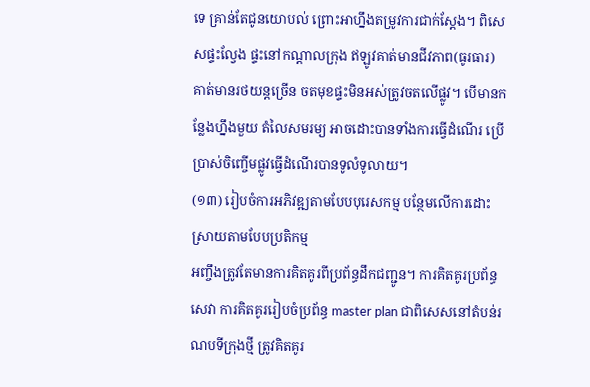ទេ គ្រាន់តែជូនយោបល់ ព្រោះអាហ្នឹងតម្រូវការជាក់ស្ដែង។ ពិសេសផ្ទះល្វែង ផ្ទះនៅកណ្ដាលក្រុង ឥឡូវគាត់មានជីវភាព(ធូរធារ)គាត់មានរថយន្ដច្រើន ចតមុខផ្ទះមិនអស់ត្រូវចតលើផ្លូវ។ បើមានកន្លែងហ្នឹងមួយ តំលៃសមរម្យ អាចដោះបានទាំងការធ្វើដំណើរ ប្រើប្រាស់ចិញ្ចើមផ្លូវធ្វើដំណើរបានទូលំទូលាយ។
(១៣) រៀបចំការអភិវឌ្ឍតាមបែបបុរេសកម្ម បន្ថែមលើការដោះស្រាយតាមបែបប្រតិកម្ម
អញ្ចឹងត្រូវតែមានការគិតគូរពីប្រព័ន្ធដឹកជញ្ជូន។ ការគិតគូរប្រព័ន្ធសេវា ការគិតគូររៀបចំប្រព័ន្ធ master plan ជាពិសេសនៅតំបន់រណបទីក្រុងថ្មី ត្រូវគិតគូរ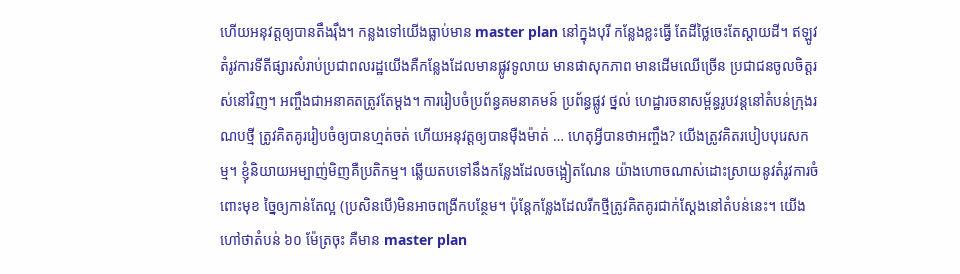ហើយអនុវត្ដឲ្យបានតឹងរ៉ឹង។ កន្លងទៅយើងធ្លាប់មាន master plan នៅក្នុងបុរី កន្លែងខ្លះធ្វើ តែដីថ្លៃចេះតែស្ដាយដី។ ឥឡូវតំរូវការទីតីផ្សារសំរាប់ប្រជាពលរដ្ឋយើងគឺកន្លែងដែលមានផ្លូវទូលាយ មានផាសុកភាព មានដើមឈើច្រើន ប្រជាជនចូលចិត្តរស់នៅវិញ។ អញ្ចឹងជាអនាគតត្រូវតែម្ដង។ ការរៀបចំប្រព័ន្ធគមនាគមន៍ ប្រព័ន្ធផ្លូវ ថ្នល់ ហេដ្ឋារចនាសម្ព័ន្ធរូបវន្ដនៅតំបន់ក្រុងរណបថ្មី ត្រូវគិតគូររៀបចំឲ្យបានហ្មត់ចត់ ហើយអនុវត្ដឲ្យបានម៉ឺងម៉ាត់ … ហេតុអ្វីបានថាអញ្ចឹង? យើងត្រូវគិតរបៀបបុរេសកម្ម។ ខ្ញុំនិយាយអម្បាញ់មិញគឺប្រតិកម្ម។ ឆ្លើយតបទៅនឹងកន្លែងដែលចង្អៀតណែន យ៉ាងហោចណាស់ដោះស្រាយនូវតំរូវការចំពោះមុខ ច្នៃឲ្យកាន់តែល្អ (ប្រសិនបើ)មិនអាចពង្រីកបន្ថែម។ ប៉ុន្ដែកន្លែងដែលរីកថ្មីត្រូវគិតគូរជាក់ស្ដែងនៅតំបន់នេះ។ យើងហៅថាតំបន់ ៦០ ម៉ែត្រចុះ គឺមាន master plan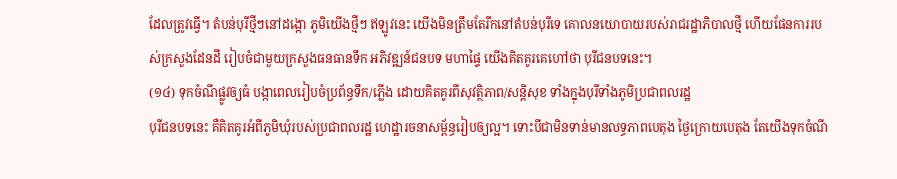ដែលត្រូវធ្វើ។ តំបន់បុរីថ្មីៗនៅដង្កោ ភូមិយើងថ្មីៗ ឥឡូវនេះ យើងមិនត្រឹមតែរីកនៅតំបន់បុរីទេ គោលនយោបាយរបស់រាជរដ្ឋាភិបាលថ្មី ហើយផែនការរបស់ក្រសួងដែនដី រៀបចំជាមួយក្រសួងធនធានទឹក អភិវឌ្ឍន៍ជនបទ មហាផ្ទៃ យើងគិតគូរគេហៅថា បុរីជនបទនេះ។
(១៤) ទុកចំណីផ្លូវឲ្យធំ បង្កាពេលរៀបចំប្រព័ន្ធទឹក/ភ្លើង ដោយគិតគូរពីសុវត្ថិភាព/សន្តិសុខ ទាំងក្នុងបុរីទាំងភូមិប្រជាពលរដ្ឋ
បុរីជនបទនេះ គឺគិតគូរអំពីភូមិឃុំរបស់ប្រជាពលរដ្ឋ ហេដ្ឋារចនាសម្ព័ន្ធរៀបឲ្យល្អ។ ទោះបីជាមិនទាន់មានលទ្ធភាពបេតុង ថ្ងៃក្រោយបេតុង តែយើងទុកចំណី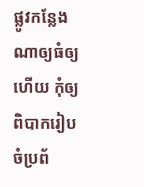ផ្លូវកន្លែងណាឲ្យធំឲ្យហើយ កុំឲ្យពិបាករៀបចំប្រព័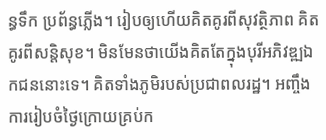ន្ធទឹក ប្រព័ន្ធភ្លើង។ រៀបឲ្យហើយគិតគូរពីសុវត្ថិភាព គិតគូរពីសន្តិសុខ។ មិនមែនថាយើងគិតតែក្នុងបុរីអភិវឌ្ឍឯកជននោះទេ។ គិតទាំងភូមិរបស់ប្រជាពលរដ្ឋ។ អញ្ចឹងការរៀបចំថ្ងៃក្រោយគ្រប់ក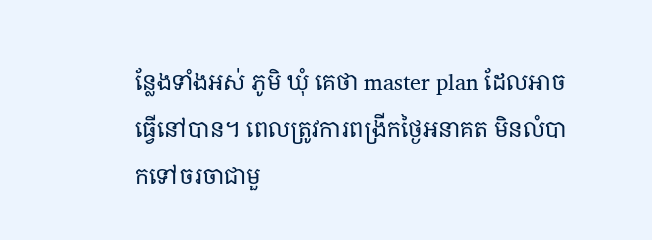ន្លែងទាំងអស់ ភូមិ ឃុំ គេថា master plan ដែលអាចធ្វើនៅបាន។ ពេលត្រូវការពង្រីកថ្ងៃអនាគត មិនលំបាកទៅចរចាជាមួ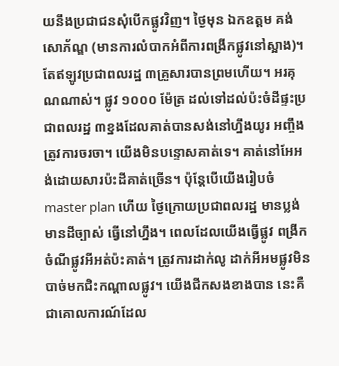យនឹងប្រជាជនសុំបើកផ្លូវវិញ។ ថ្ងៃមុន ឯកឧត្តម គង់ សោភ័ណ្ឌ (មានការលំបាកអំពីការពង្រីកផ្លូវនៅស្អាង)។ តែឥឡូវប្រជាពលរដ្ឋ ៣គ្រួសារបានព្រមហើយ។ អរគុណណាស់។ ផ្លូវ ១០០០ ម៉ែត្រ ដល់ទៅដល់ប៉ះចំដីផ្ទះប្រជាពលរដ្ឋ ៣ខ្នងដែលគាត់បានសង់នៅហ្នឹងយូរ អញ្ចឹងត្រូវការចរចា។ យើងមិនបន្ទោសគាត់ទេ។ គាត់នៅអែអង់ដោយសារប៉ះដីគាត់ច្រើន។ ប៉ុន្តែបើយើងរៀបចំ master plan ហើយ ថ្ងៃក្រោយប្រជាពលរដ្ឋ មានប្លង់ មានដីច្បាស់ ធ្វើនៅហ្នឹង។ ពេលដែលយើងធ្វើផ្លូវ ពង្រីកចំណីផ្លូវអីអត់ប៉ះគាត់។ ត្រូវការដាក់លូ ដាក់អីអមផ្លូវមិនបាច់មកជិះកណ្តាលផ្លូវ។ យើងជីកសងខាងបាន នេះគឺជាគោលការណ៍ដែល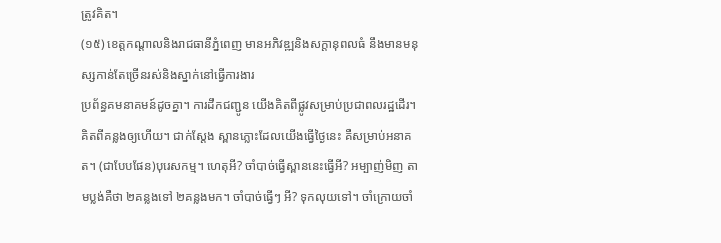ត្រូវគិត។
(១៥) ខេត្តកណ្តាលនិងរាជធានីភ្នំពេញ មានអភិវឌ្ឍនិងសក្តានុពលធំ នឹងមានមនុស្សកាន់តែច្រើនរស់និងស្នាក់នៅធ្វើការងារ
ប្រព័ន្ធគមនាគមន៍ដូចគ្នា។ ការដឹកជញ្ជូន យើងគិតពីផ្លូវសម្រាប់ប្រជាពលរដ្ឋដើរ។ គិតពីគន្លងឲ្យហើយ។ ជាក់ស្តែង ស្ពានភ្លោះដែលយើងធ្វើថ្ងៃនេះ គឺសម្រាប់អនាគត។ (ជាបែបផែន)បុរេសកម្ម។ ហេតុអី? ចាំបាច់ធ្វើស្ពាននេះធ្វើអី? អម្បាញ់មិញ តាមប្លង់គឺថា ២គន្លងទៅ ២គន្លងមក។ ចាំបាច់ធ្វើៗ អី? ទុកលុយទៅ។ ចាំក្រោយចាំ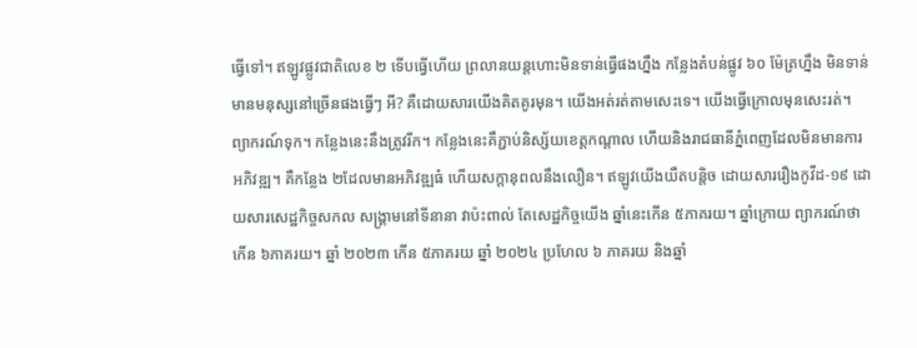ធ្វើទៅ។ ឥឡូវផ្លូវជាតិលេខ ២ ទើបធ្វើហើយ ព្រលានយន្តហោះមិនទាន់ធ្វើផងហ្នឹង កន្លែងតំបន់ផ្លូវ ៦០ ម៉ែត្រហ្នឹង មិនទាន់មានមនុស្សនៅច្រើនផងធ្វើៗ អី? គឺដោយសារយើងគិតគូរមុន។ យើងអត់រត់តាមសេះទេ។ យើងធ្វើក្រោលមុនសេះរត់។ ព្យាករណ៍ទុក។ កន្លែងនេះនឹងត្រូវរីក។ កន្លែងនេះគឺភ្ជាប់និស្ស័យខេត្តកណ្តាល ហើយនិងរាជធានីភ្នំពេញដែលមិនមានការអភិវឌ្ឍ។ គឺកន្លែង ២ដែលមានអភិវឌ្ឍធំ ហើយសក្តានុពលនឹងលឿន។ ឥឡូវយើងយឺតបន្តិច ដោយសាររឿងកូវីដ-១៩ ដោយសារសេដ្ឋកិច្ចសកល សង្រ្គាមនៅទីនានា វាប៉ះពាល់ តែសេដ្ឋកិច្ចយើង ឆ្នាំនេះកើន ៥ភាគរយ។ ឆ្នាំក្រោយ ព្យាករណ៍ថាកើន ៦ភាគរយ។ ឆ្នាំ ២០២៣ កើន ៥ភាគរយ ឆ្នាំ ២០២៤ ប្រហែល ៦ ភាគរយ និងឆ្នាំ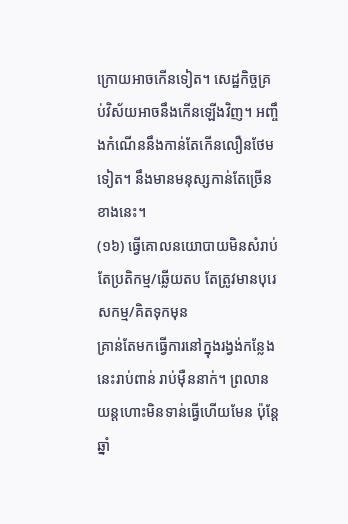ក្រោយអាចកើនទៀត។ សេដ្ឋកិច្ចគ្រប់វិស័យអាចនឹងកើនឡើងវិញ។ អញ្ចឹងកំណើននឹងកាន់តែកើនលឿនថែមទៀត។ នឹងមានមនុស្សកាន់តែច្រើនខាងនេះ។
(១៦) ធ្វើគោលនយោបាយមិនសំរាប់តែប្រតិកម្ម/ឆ្លើយតប តែត្រូវមានបុរេសកម្ម/គិតទុកមុន
គ្រាន់តែមកធ្វើការនៅក្នុងរង្វង់កន្លែងនេះរាប់ពាន់ រាប់ម៉ឺននាក់។ ព្រលានយន្តហោះមិនទាន់ធ្វើហើយមែន ប៉ុន្តែឆ្នាំ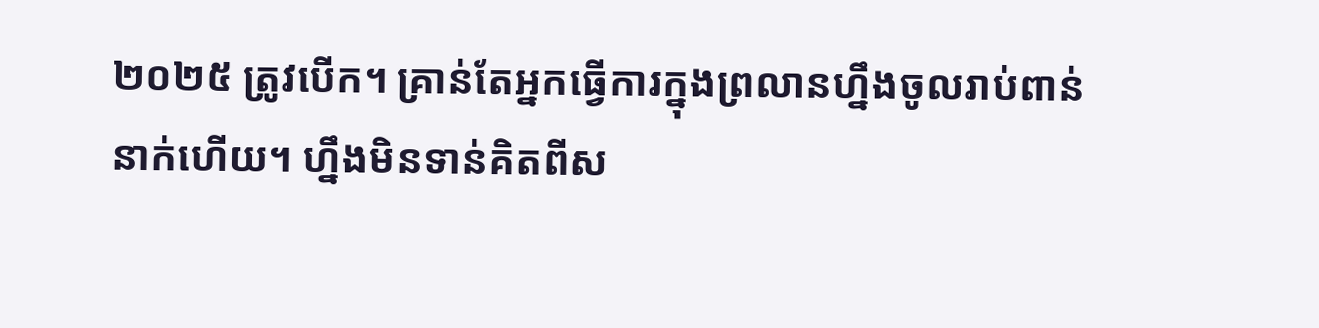២០២៥ ត្រូវបើក។ គ្រាន់តែអ្នកធ្វើការក្នុងព្រលានហ្នឹងចូលរាប់ពាន់នាក់ហើយ។ ហ្នឹងមិនទាន់គិតពីស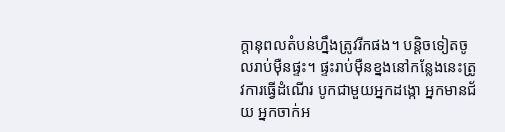ក្តានុពលតំបន់ហ្នឹងត្រូវរីកផង។ បន្តិចទៀតចូលរាប់ម៉ឺនផ្ទះ។ ផ្ទះរាប់ម៉ឺនខ្នងនៅកន្លែងនេះត្រូវការធ្វើដំណើរ បូកជាមួយអ្នកដង្កោ អ្នកមានជ័យ អ្នកចាក់អ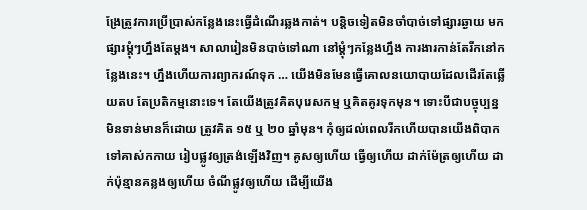ង្រែត្រូវការប្រើប្រាស់កន្លែងនេះធ្វើដំណើរឆ្លងកាត់។ បន្តិចទៀតមិនចាំបាច់ទៅផ្សារឆ្ងាយ មកផ្សារម្តុំៗហ្នឹងតែម្តង។ សាលារៀនមិនបាច់ទៅណា នៅម្តុំៗកន្លែងហ្នឹង ការងារកាន់តែរីកនៅកន្លែងនេះ។ ហ្នឹងហើយការព្យាករណ៍ទុក … យើងមិនមែនធ្វើគោលនយោបាយដែលដើរតែឆ្លើយតប តែប្រតិកម្មនោះទេ។ តែយើងត្រូវគិតបុរេសកម្ម ឬគិតគូរទុកមុន។ ទោះបីជាបច្ចុប្បន្នមិនទាន់មានក៏ដោយ ត្រូវគិត ១៥ ឬ ២០ ឆ្នាំមុន។ កុំឲ្យដល់ពេលរីកហើយបានយើងពិបាកទៅគាស់កកាយ រៀបផ្លូវឲ្យត្រង់ឡើងវិញ។ គូសឲ្យហើយ ធ្វើឲ្យហើយ ដាក់ម៉ែត្រឲ្យហើយ ដាក់ប៉ុន្មានគន្លងឲ្យហើយ ចំណីផ្លូវឲ្យហើយ ដើម្បីយើង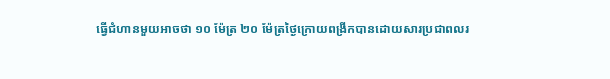ធ្វើជំហានមួយអាចថា ១០ ម៉ែត្រ ២០ ម៉ែត្រថ្ងៃក្រោយពង្រីកបានដោយសារប្រជាពលរ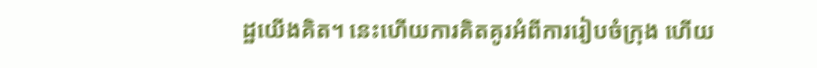ដ្ឋយើងគិត។ នេះហើយការគិតគូរអំពីការរៀបចំក្រុង ហើយ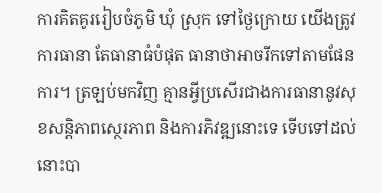ការគិតគូររៀបចំភូមិ ឃុំ ស្រុក ទៅថ្ងៃក្រោយ យើងត្រូវការធានា តែធានាធំបំផុត ធានាថាអាចរីកទៅតាមផែនការ។ ត្រឡប់មកវិញ គ្មានអ្វីប្រសើរជាងការធានានូវសុខសន្តិភាពស្ថេរភាព និងការភិវឌ្ឍនោះទេ ទើបទៅដល់នោះបា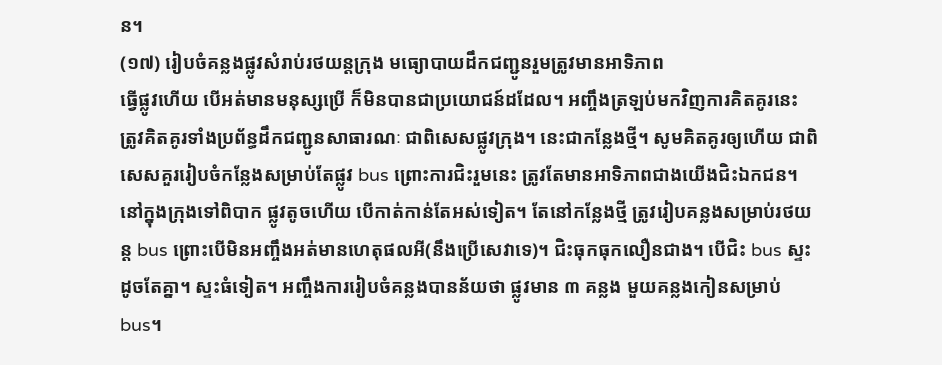ន។
(១៧) រៀបចំគន្លងផ្លូវសំរាប់រថយន្តក្រុង មធ្យោបាយដឹកជញ្ជូនរួមត្រូវមានអាទិភាព
ធ្វើផ្លូវហើយ បើអត់មានមនុស្សប្រើ ក៏មិនបានជាប្រយោជន៍ដដែល។ អញ្ចឹងត្រឡប់មកវិញការគិតគូរនេះ ត្រូវគិតគូរទាំងប្រព័ន្ធដឹកជញ្ជូនសាធារណៈ ជាពិសេសផ្លូវក្រុង។ នេះជាកន្លែងថ្មី។ សូមគិតគូរឲ្យហើយ ជាពិសេសគួររៀបចំកន្លែងសម្រាប់តែផ្លូវ bus ព្រោះការជិះរួមនេះ ត្រូវតែមានអាទិភាពជាងយើងជិះឯកជន។ នៅក្នុងក្រុងទៅពិបាក ផ្លូវតូចហើយ បើកាត់កាន់តែអស់ទៀត។ តែនៅកន្លែងថ្មី ត្រូវរៀបគន្លងសម្រាប់រថយន្ត bus ព្រោះបើមិនអញ្ចឹងអត់មានហេតុផលអី(នឹងប្រើសេវាទេ)។ ជិះធុកធុកលឿនជាង។ បើជិះ bus ស្ទះដូចតែគ្នា។ ស្ទះធំទៀត។ អញ្ចឹងការរៀបចំគន្លងបានន័យថា ផ្លូវមាន ៣ គន្លង មួយគន្លងកៀនសម្រាប់ bus។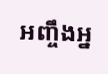អញ្ចឹងអ្ន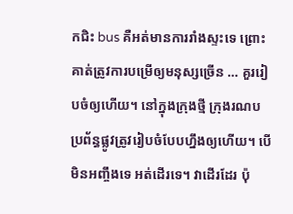កជិះ bus គឺអត់មានការរាំងស្ទះទេ ព្រោះគាត់ត្រូវការបម្រើឲ្យមនុស្សច្រើន … គួររៀបចំឲ្យហើយ។ នៅក្នុងក្រុងថ្មី ក្រុងរណប ប្រព័ន្ធផ្លូវត្រូវរៀបចំបែបហ្នឹងឲ្យហើយ។ បើមិនអញ្ចឹងទេ អត់ដើរទេ។ វាដើរដែរ ប៉ុ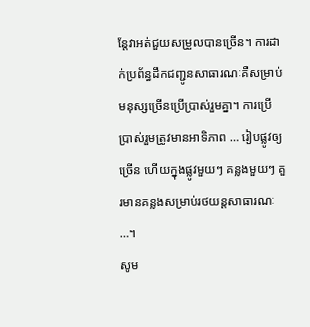ន្តែវាអត់ជួយសម្រួលបានច្រើន។ ការដាក់ប្រព័ន្ធដឹកជញ្ជូនសាធារណៈគឺសម្រាប់មនុស្សច្រើនប្រើប្រាស់រួមគ្នា។ ការប្រើប្រាស់រួមត្រូវមានអាទិភាព … រៀបផ្លូវឲ្យច្រើន ហើយក្នុងផ្លូវមួយៗ គន្លងមួយៗ គួរមានគន្លងសម្រាប់រថយន្តសាធារណៈ …។
សូម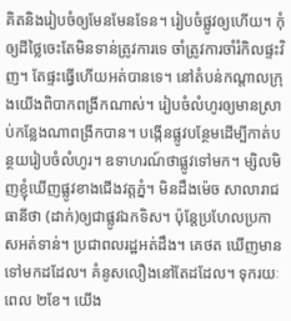គិតនិងរៀបចំឲ្យមែនមែនទែន។ រៀបចំផ្លូវឲ្យហើយ។ កុំឲ្យដីថ្លៃចេះតែមិនទាន់ត្រូវការទេ ចាំត្រូវការចាំរំកិលផ្ទះវិញ។ តែផ្ទះធ្វើហើយអត់បានទេ។ នៅតំបន់កណ្តាលក្រុងយើងពិបាកពង្រីកណាស់។ រៀបចំលំហូរឲ្យមានស្រាប់កន្លែងណាពង្រីកបាន។ បង្កើនផ្លូវបន្ថែមដើម្បីកាត់បន្ថយរៀបចំលំហូរ។ ឧទាហរណ៍ថាផ្លូវទៅមក។ ម្សិលមិញខ្ញុំឃើញផ្លូវខាងជើងវត្តភ្នំ។ មិនដឹងម៉េច សាលារាជធានីថា (ដាក់)ឲ្យជាផ្លូវឯកទិស។ ប៉ុន្តែប្រហែលប្រកាសអត់ទាន់។ ប្រជាពលរដ្ឋអត់ដឹង។ គេថត ឃើញមានទៅមកដដែល។ គំនូសលឿងនៅតែដដែល។ ទុករយៈពេល ២ខែ។ យើង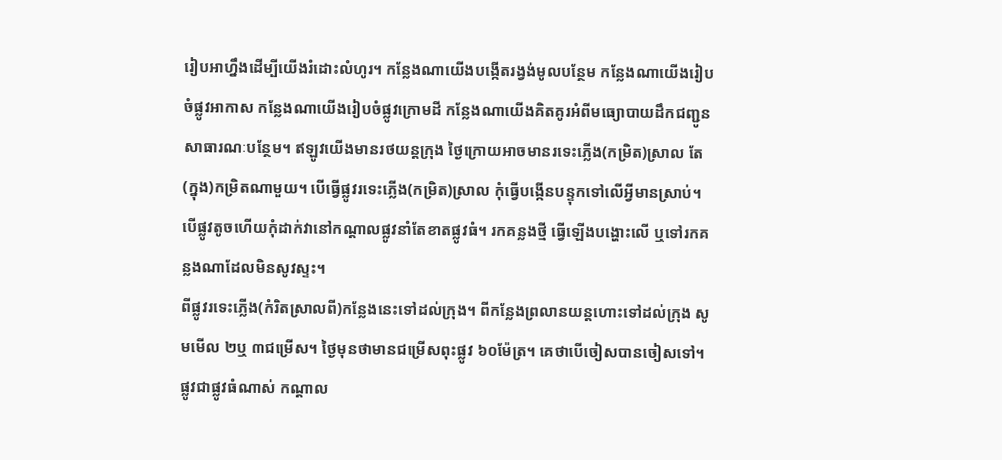រៀបអាហ្នឹងដើម្បីយើងរំដោះលំហូរ។ កន្លែងណាយើងបង្កើតរង្វង់មូលបន្ថែម កន្លែងណាយើងរៀបចំផ្លូវអាកាស កន្លែងណាយើងរៀបចំផ្លូវក្រោមដី កន្លែងណាយើងគិតគូរអំពីមធ្យោបាយដឹកជញ្ជូនសាធារណៈបន្ថែម។ ឥឡូវយើងមានរថយន្តក្រុង ថ្ងៃក្រោយអាចមានរទេះភ្លើង(កម្រិត)ស្រាល តែ(ក្នុង)កម្រិតណាមួយ។ បើធ្វើផ្លូវរទេះភ្លើង(កម្រិត)ស្រាល កុំធ្វើបង្កើនបន្ទុកទៅលើអ្វីមានស្រាប់។ បើផ្លូវតូចហើយកុំដាក់វានៅកណ្តាលផ្លូវនាំតែខាតផ្លូវធំ។ រកគន្លងថ្មី ធ្វើឡើងបង្ហោះលើ ឬទៅរកគន្លងណាដែលមិនសូវស្ទះ។
ពីផ្លូវរទេះភ្លើង(កំរិតស្រាលពី)កន្លែងនេះទៅដល់ក្រុង។ ពីកន្លែងព្រលានយន្តហោះទៅដល់ក្រុង សូមមើល ២ឬ ៣ជម្រើស។ ថ្ងៃមុនថាមានជម្រើសពុះផ្លូវ ៦០ម៉ែត្រ។ គេថាបើចៀសបានចៀសទៅ។ ផ្លូវជាផ្លូវធំណាស់ កណ្តាល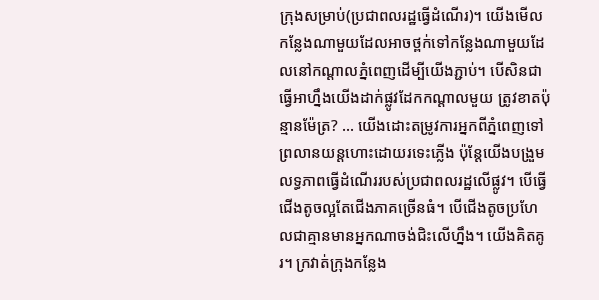ក្រុងសម្រាប់(ប្រជាពលរដ្ឋធ្វើដំណើរ)។ យើងមើលកន្លែងណាមួយដែលអាចថ្ពក់ទៅកន្លែងណាមួយដែលនៅកណ្តាលភ្នំពេញដើម្បីយើងភ្ជាប់។ បើសិនជាធ្វើអាហ្នឹងយើងដាក់ផ្លូវដែកកណ្តាលមួយ ត្រូវខាតប៉ុន្មានម៉ែត្រ? … យើងដោះតម្រូវការអ្នកពីភ្នំពេញទៅព្រលានយន្តហោះដោយរទេះភ្លើង ប៉ុន្តែយើងបង្រួមលទ្ធភាពធ្វើដំណើររបស់ប្រជាពលរដ្ឋលើផ្លូវ។ បើធ្វើជើងតូចល្អតែជើងភាគច្រើនធំ។ បើជើងតូចប្រហែលជាគ្មានមានអ្នកណាចង់ជិះលើហ្នឹង។ យើងគិតគូរ។ ក្រវាត់ក្រុងកន្លែង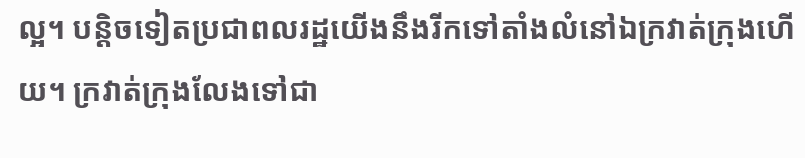ល្អ។ បន្តិចទៀតប្រជាពលរដ្ឋយើងនឹងរីកទៅតាំងលំនៅឯក្រវាត់ក្រុងហើយ។ ក្រវាត់ក្រុងលែងទៅជា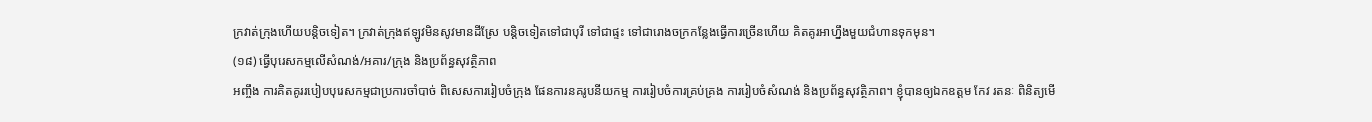ក្រវាត់ក្រុងហើយបន្តិចទៀត។ ក្រវាត់ក្រុងឥឡូវមិនសូវមានដីស្រែ បន្តិចទៀតទៅជាបុរី ទៅជាផ្ទះ ទៅជារោងចក្រកន្លែងធ្វើការច្រើនហើយ គិតគូរអាហ្នឹងមួយជំហានទុកមុន។
(១៨) ធ្វើបុរេសកម្មលើសំណង់/អគារ/ក្រុង និងប្រព័ន្ធសុវត្ថិភាព
អញ្ចឹង ការគិតគូររបៀបបុរេសកម្មជាប្រការចាំបាច់ ពិសេសការរៀបចំក្រុង ផែនការនគរូបនីយកម្ម ការរៀបចំការគ្រប់គ្រង ការរៀបចំសំណង់ និងប្រព័ន្ធសុវត្ថិភាព។ ខ្ញុំបានឲ្យឯកឧត្តម កែវ រតនៈ ពិនិត្យមើ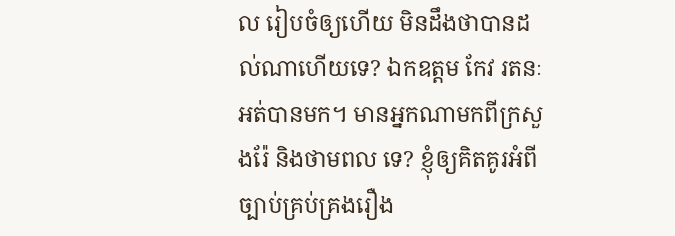ល រៀបចំឲ្យហើយ មិនដឹងថាបានដល់ណាហើយទេ? ឯកឧត្តម កែវ រតនៈ អត់បានមក។ មានអ្នកណាមកពីក្រសួងរ៉ែ និងថាមពល ទេ? ខ្ញុំឲ្យគិតគូរអំពីច្បាប់គ្រប់គ្រងរឿង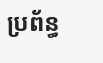ប្រព័ន្ធ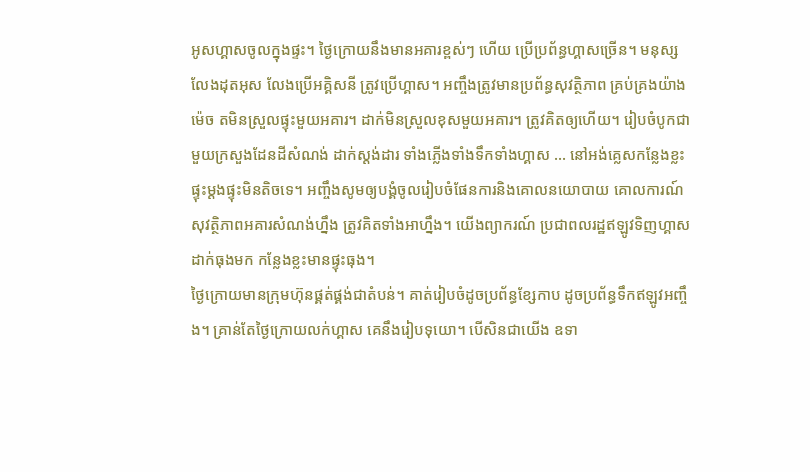អូសហ្គាសចូលក្នុងផ្ទះ។ ថ្ងៃក្រោយនឹងមានអគារខ្ពស់ៗ ហើយ ប្រើប្រព័ន្ធហ្គាសច្រើន។ មនុស្សលែងដុតអុស លែងប្រើអគ្គិសនី ត្រូវប្រើហ្គាស។ អញ្ចឹងត្រូវមានប្រព័ន្ធសុវត្ថិភាព គ្រប់គ្រងយ៉ាងម៉េច តមិនស្រួលផ្ទុះមួយអគារ។ ដាក់មិនស្រួលខុសមួយអគារ។ ត្រូវគិតឲ្យហើយ។ រៀបចំបូកជាមួយក្រសួងដែនដីសំណង់ ដាក់ស្តង់ដារ ទាំងភ្លើងទាំងទឹកទាំងហ្គាស … នៅអង់គ្លេសកន្លែងខ្លះ ផ្ទុះម្តងផ្ទុះមិនតិចទេ។ អញ្ចឹងសូមឲ្យបង្គំចូលរៀបចំផែនការនិងគោលនយោបាយ គោលការណ៍សុវត្ថិភាពអគារសំណង់ហ្នឹង ត្រូវគិតទាំងអាហ្នឹង។ យើងព្យាករណ៍ ប្រជាពលរដ្ឋឥឡូវទិញហ្គាសដាក់ធុងមក កន្លែងខ្លះមានផ្ទុះធុង។
ថ្ងៃក្រោយមានក្រុមហ៊ុនផ្គត់ផ្គង់ជាតំបន់។ គាត់រៀបចំដូចប្រព័ន្ធខ្សែកាប ដូចប្រព័ន្ធទឹកឥឡូវអញ្ចឹង។ គ្រាន់តែថ្ងៃក្រោយលក់ហ្គាស គេនឹងរៀបទុយោ។ បើសិនជាយើង ឧទា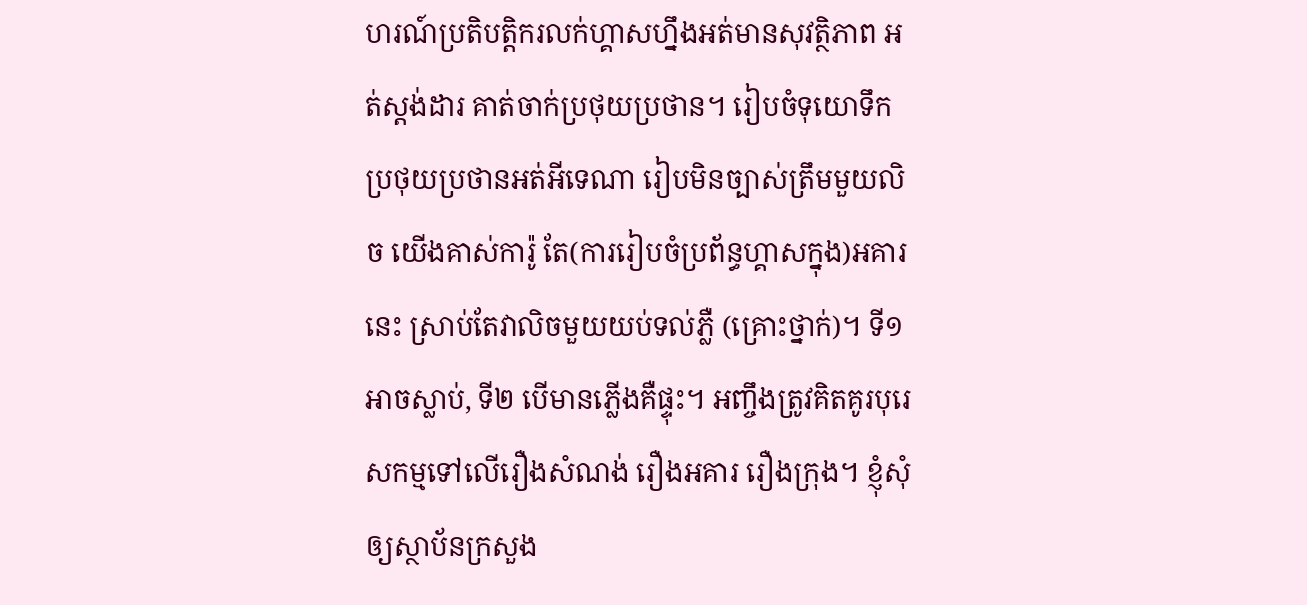ហរណ៍ប្រតិបត្តិករលក់ហ្គាសហ្នឹងអត់មានសុវត្ថិភាព អត់ស្តង់ដារ គាត់ចាក់ប្រថុយប្រថាន។ រៀបចំទុយោទឹកប្រថុយប្រថានអត់អីទេណា រៀបមិនច្បាស់ត្រឹមមួយលិច យើងគាស់ការ៉ូ តែ(ការរៀបចំប្រព័ន្ធហ្គាសក្នុង)អគារនេះ ស្រាប់តែវាលិចមួយយប់ទល់ភ្លឺ (គ្រោះថ្នាក់)។ ទី១ អាចស្លាប់, ទី២ បើមានភ្លើងគឺផ្ទុះ។ អញ្ចឹងត្រូវគិតគូរបុរេសកម្មទៅលើរឿងសំណង់ រឿងអគារ រឿងក្រុង។ ខ្ញុំសុំឲ្យស្ថាប័នក្រសួង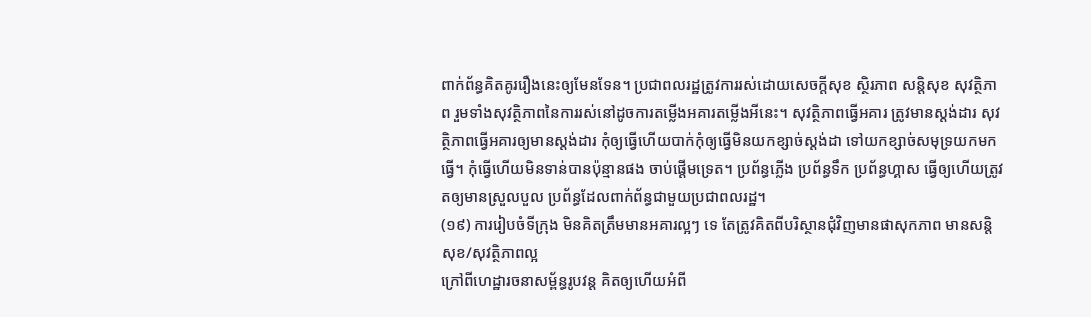ពាក់ព័ន្ធគិតគូររឿងនេះឲ្យមែនទែន។ ប្រជាពលរដ្ឋត្រូវការរស់ដោយសេចក្តីសុខ ស្ថិរភាព សន្តិសុខ សុវត្ថិភាព រួមទាំងសុវត្ថិភាពនៃការរស់នៅដូចការតម្លើងអគារតម្លើងអីនេះ។ សុវត្ថិភាពធ្វើអគារ ត្រូវមានស្តង់ដារ សុវត្ថិភាពធ្វើអគារឲ្យមានស្តង់ដារ កុំឲ្យធ្វើហើយបាក់កុំឲ្យធ្វើមិនយកខ្សាច់ស្តង់ដា ទៅយកខ្សាច់សមុទ្រយកមកធ្វើ។ កុំធ្វើហើយមិនទាន់បានប៉ុន្មានផង ចាប់ផ្ដើមទ្រេត។ ប្រព័ន្ធភ្លើង ប្រព័ន្ធទឹក ប្រព័ន្ធហ្គាស ធ្វើឲ្យហើយត្រូវតឲ្យមានស្រួលបួល ប្រព័ន្ធដែលពាក់ព័ន្ធជាមួយប្រជាពលរដ្ឋ។
(១៩) ការរៀបចំទីក្រុង មិនគិតត្រឹមមានអគារល្អៗ ទេ តែត្រូវគិតពីបរិស្ថានជុំវិញមានផាសុកភាព មានសន្តិសុខ/សុវត្ថិភាពល្អ
ក្រៅពីហេដ្ឋារចនាសម្ព័ន្ធរូបវន្ត គិតឲ្យហើយអំពី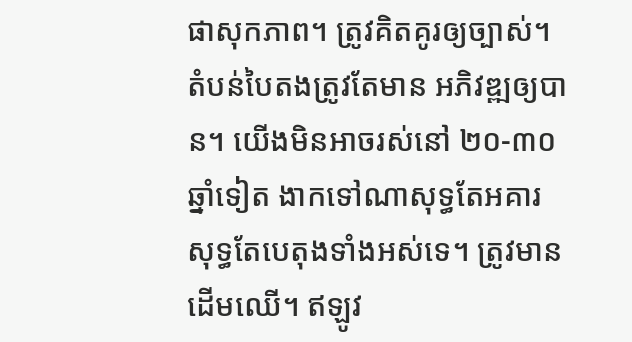ផាសុកភាព។ ត្រូវគិតគូរឲ្យច្បាស់។ តំបន់បៃតងត្រូវតែមាន អភិវឌ្ឍឲ្យបាន។ យើងមិនអាចរស់នៅ ២០-៣០ឆ្នាំទៀត ងាកទៅណាសុទ្ធតែអគារ សុទ្ធតែបេតុងទាំងអស់ទេ។ ត្រូវមានដើមឈើ។ ឥឡូវ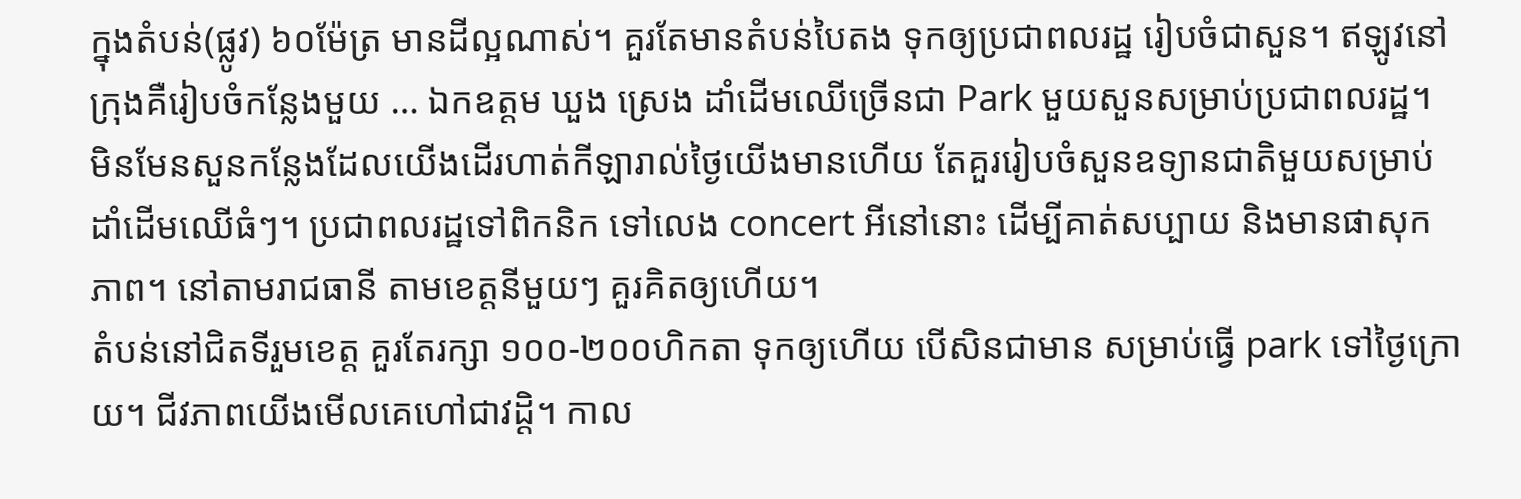ក្នុងតំបន់(ផ្លូវ) ៦០ម៉ែត្រ មានដីល្អណាស់។ គួរតែមានតំបន់បៃតង ទុកឲ្យប្រជាពលរដ្ឋ រៀបចំជាសួន។ ឥឡូវនៅក្រុងគឺរៀបចំកន្លែងមួយ … ឯកឧត្ដម ឃួង ស្រេង ដាំដើមឈើច្រើនជា Park មួយសួនសម្រាប់ប្រជាពលរដ្ឋ។ មិនមែនសួនកន្លែងដែលយើងដើរហាត់កីឡារាល់ថ្ងៃយើងមានហើយ តែគួររៀបចំសួនឧទ្យានជាតិមួយសម្រាប់ដាំដើមឈើធំៗ។ ប្រជាពលរដ្ឋទៅពិកនិក ទៅលេង concert អីនៅនោះ ដើម្បីគាត់សប្បាយ និងមានផាសុកភាព។ នៅតាមរាជធានី តាមខេត្តនីមួយៗ គួរគិតឲ្យហើយ។
តំបន់នៅជិតទីរួមខេត្ត គួរតែរក្សា ១០០-២០០ហិកតា ទុកឲ្យហើយ បើសិនជាមាន សម្រាប់ធ្វើ park ទៅថ្ងៃក្រោយ។ ជីវភាពយើងមើលគេហៅជាវដ្ដិ។ កាល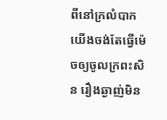ពីនៅក្រលំបាក យើងចង់តែធ្វើម៉េចឲ្យចូលក្រពះសិន រឿងឆ្ងាញ់មិន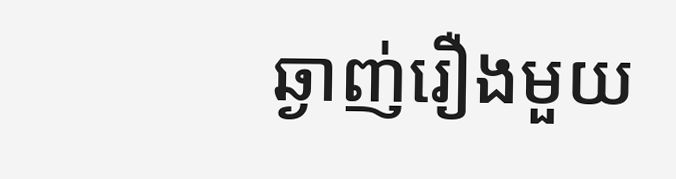ឆ្ងាញ់រឿងមួយ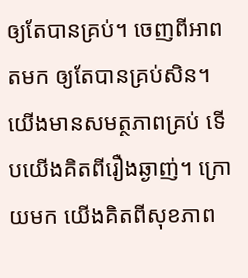ឲ្យតែបានគ្រប់។ ចេញពីអាពតមក ឲ្យតែបានគ្រប់សិន។ យើងមានសមត្ថភាពគ្រប់ ទើបយើងគិតពីរឿងឆ្ងាញ់។ ក្រោយមក យើងគិតពីសុខភាព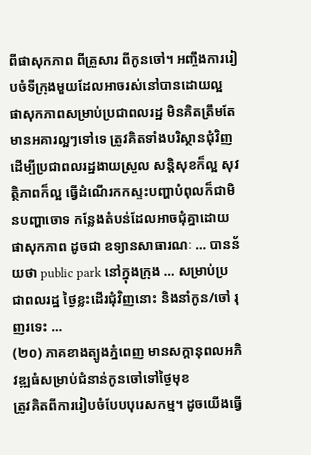ពីផាសុកភាព ពីគ្រួសារ ពីកូនចៅ។ អញ្ចឹងការរៀបចំទីក្រុងមួយដែលអាចរស់នៅបានដោយល្អ ផាសុកភាពសម្រាប់ប្រជាពលរដ្ឋ មិនគិតត្រឹមតែមានអគារល្អៗទៅទេ ត្រូវគិតទាំងបរិស្ថានជុំវិញ ដើម្បីប្រជាពលរដ្ឋងាយស្រួល សន្តិសុខក៏ល្អ សុវត្ថិភាពក៏ល្អ ធ្វើដំណើរកកស្ទះបញ្ហាបំពុលក៏ជាមិនបញ្ហាចោទ កន្លែងតំបន់ដែលអាចជុំគ្នាដោយផាសុកភាព ដូចជា ឧទ្យានសាធារណៈ … បានន័យថា public park នៅក្នុងក្រុង … សម្រាប់ប្រជាពលរដ្ឋ ថ្ងៃខ្លះដើរជុំវិញនោះ និងនាំកូន/ចៅ រុញរទេះ …
(២០) ភាគខាងត្បូងភ្នំពេញ មានសក្ដានុពលអភិវឌ្ឍធំសម្រាប់ជំនាន់កូនចៅទៅថ្ងៃមុខ
ត្រូវគិតពីការរៀបចំបែបបុរេសកម្ម។ ដូចយើងធ្វើ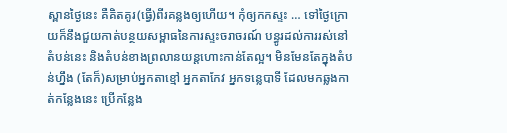ស្ពានថ្ងៃនេះ គឺគិតគូរ(ធ្វើ)ពីរគន្លងឲ្យហើយ។ កុំឲ្យកកស្ទះ … ទៅថ្ងៃក្រោយក៏នឹងជួយកាត់បន្ថយសម្ពាធនៃការស្ទះចរាចរណ៍ បន្ធូរដល់ការរស់នៅតំបន់នេះ និងតំបន់ខាងព្រលានយន្តហោះកាន់តែល្អ។ មិនមែនតែក្នុងតំបន់ហ្នឹង (តែក៏)សម្រាប់អ្នកតាខ្មៅ អ្នកតាកែវ អ្នកទន្លេបាទី ដែលមកឆ្លងកាត់កន្លែងនេះ ប្រើកន្លែង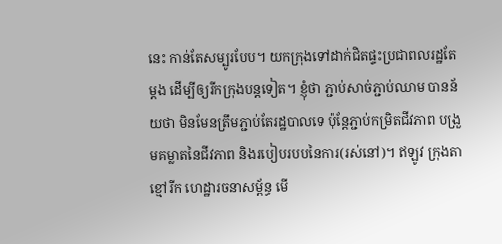នេះ កាន់តែសម្បូរបែប។ យកក្រុងទៅដាក់ជិតផ្ទះប្រជាពលរដ្ឋតែម្ដង ដើម្បីឲ្យរីកក្រុងបន្តទៀត។ ខ្ញុំថា ភ្ជាប់សាច់ភ្ជាប់ឈាម បានន័យថា មិនមែនត្រឹមភ្ជាប់តែរដ្ឋបាលទេ ប៉ុន្តែភ្ជាប់កម្រិតជីវភាព បង្រួមគម្លាតនៃជីវភាព និងរបៀបរបបនៃការ(រស់នៅ)។ ឥឡូវ ក្រុងតាខ្មៅរីក ហេដ្ឋារចនាសម្ព័ន្ធ មើ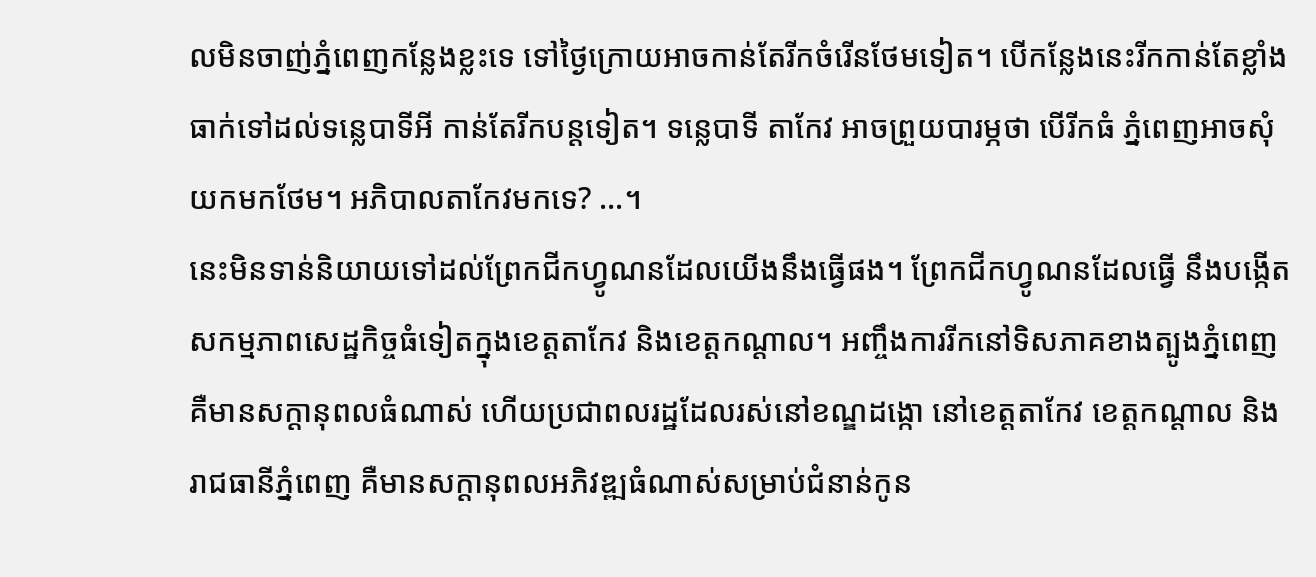លមិនចាញ់ភ្នំពេញកន្លែងខ្លះទេ ទៅថ្ងៃក្រោយអាចកាន់តែរីកចំរើនថែមទៀត។ បើកន្លែងនេះរីកកាន់តែខ្លាំង ធាក់ទៅដល់ទន្លេបាទីអី កាន់តែរីកបន្តទៀត។ ទន្លេបាទី តាកែវ អាចព្រួយបារម្ភថា បើរីកធំ ភ្នំពេញអាចសុំយកមកថែម។ អភិបាលតាកែវមកទេ? …។
នេះមិនទាន់និយាយទៅដល់ព្រែកជីកហ្វូណនដែលយើងនឹងធ្វើផង។ ព្រែកជីកហ្វូណនដែលធ្វើ នឹងបង្កើតសកម្មភាពសេដ្ឋកិច្ចធំទៀតក្នុងខេត្តតាកែវ និងខេត្តកណ្ដាល។ អញ្ចឹងការរីកនៅទិសភាគខាងត្បូងភ្នំពេញ គឺមានសក្ដានុពលធំណាស់ ហើយប្រជាពលរដ្ឋដែលរស់នៅខណ្ឌដង្កោ នៅខេត្តតាកែវ ខេត្តកណ្ដាល និងរាជធានីភ្នំពេញ គឺមានសក្ដានុពលអភិវឌ្ឍធំណាស់សម្រាប់ជំនាន់កូន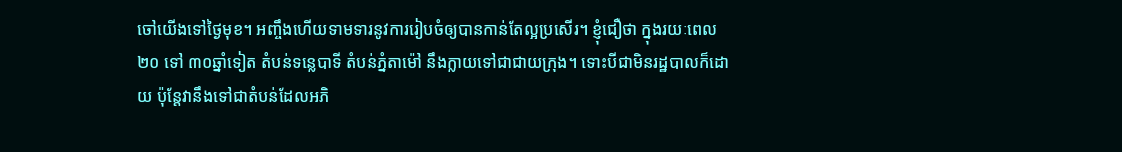ចៅយើងទៅថ្ងៃមុខ។ អញ្ចឹងហើយទាមទារនូវការរៀបចំឲ្យបានកាន់តែល្អប្រសើរ។ ខ្ញុំជឿថា ក្នុងរយៈពេល ២០ ទៅ ៣០ឆ្នាំទៀត តំបន់ទន្លេបាទី តំបន់ភ្នំតាម៉ៅ នឹងក្លាយទៅជាជាយក្រុង។ ទោះបីជាមិនរដ្ឋបាលក៏ដោយ ប៉ុន្តែវានឹងទៅជាតំបន់ដែលអភិ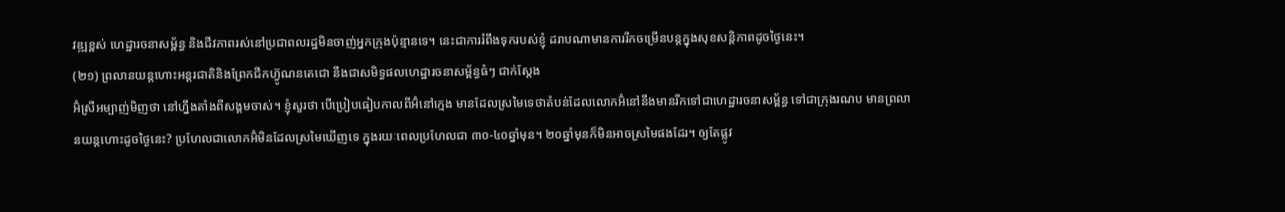វឌ្ឍខ្ពស់ ហេដ្ឋារចនាសម្ព័ន្ធ និងជីវភាពរស់នៅប្រជាពលរដ្ឋមិនចាញ់អ្នកក្រុងប៉ុន្មានទេ។ នេះជាការរំពឹងទុករបស់ខ្ញុំ ដរាបណាមានការរីកចម្រើនបន្តក្នុងសុខសន្តិភាពដូចថ្ងៃនេះ។
(២១) ព្រលានយន្តហោះអន្តរជាតិនិងព្រែកជីកហ៊្វូណនតេជោ នឹងជាសមិទ្ធផលហេដ្ឋារចនាសម្ព័ន្ធធំៗ ជាក់ស្តែង
អ៊ំស្រីអម្បាញ់មិញថា នៅហ្នឹងតាំងពីសង្គមចាស់។ ខ្ញុំសួរថា បើប្រៀបធៀបកាលពីអ៊ំនៅក្មេង មានដែលស្រមៃទេថាតំបន់ដែលលោកអ៊ំនៅនឹងមានរីកទៅជាហេដ្ឋារចនាសម្ព័ន្ធ ទៅជាក្រុងរណប មានព្រលានយន្តហោះដូចថ្ងៃនេះ? ប្រហែលជាលោកអ៊ំមិនដែលស្រមៃឃើញទេ ក្នុងរយៈពេលប្រហែលជា ៣០-៤០ឆ្នាំមុន។ ២០ឆ្នាំមុនក៏មិនអាចស្រមៃផងដែរ។ ឲ្យតែផ្លូវ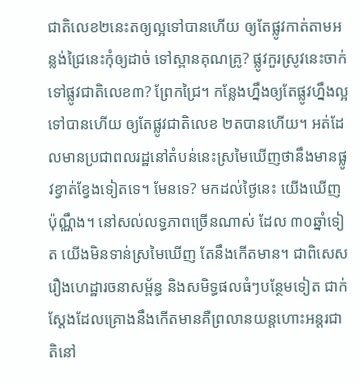ជាតិលេខ២នេះតឲ្យល្អទៅបានហើយ ឲ្យតែផ្លូវកាត់តាមអន្លង់ជ្រៃនេះកុំឲ្យដាច់ ទៅស្ពានគុណគ្រូ? ផ្លូវកួរស្រូវនេះចាក់ទៅផ្លូវជាតិលេខ៣? ព្រែកជ្រៃ។ កន្លែងហ្នឹងឲ្យតែផ្លូវហ្នឹងល្អទៅបានហើយ ឲ្យតែផ្លូវជាតិលេខ ២តបានហើយ។ អត់ដែលមានប្រជាពលរដ្ឋនៅតំបន់នេះស្រមៃឃើញថានឹងមានផ្លូវខ្វាត់ខ្វែងទៀតទេ។ មែនទេ? មកដល់ថ្ងៃនេះ យើងឃើញប៉ុណ្ណឹង។ នៅសល់លទ្ធភាពច្រើនណាស់ ដែល ៣០ឆ្នាំទៀត យើងមិនទាន់ស្រមៃឃើញ តែនឹងកើតមាន។ ជាពិសេសរឿងហេដ្ឋារចនាសម្ព័ន្ធ និងសមិទ្ធផលធំៗបន្ថែមទៀត ជាក់ស្ដែងដែលគ្រោងនឹងកើតមានគឺព្រលានយន្តហោះអន្តរជាតិនៅ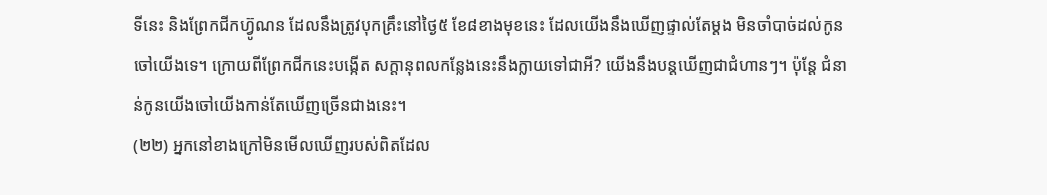ទីនេះ និងព្រែកជីកហ៊្វូណន ដែលនឹងត្រូវបុកគ្រឹះនៅថ្ងៃ៥ ខែ៨ខាងមុខនេះ ដែលយើងនឹងឃើញផ្ទាល់តែម្ដង មិនចាំបាច់ដល់កូនចៅយើងទេ។ ក្រោយពីព្រែកជីកនេះបង្កើត សក្ដានុពលកន្លែងនេះនឹងក្លាយទៅជាអី? យើងនឹងបន្តឃើញជាជំហានៗ។ ប៉ុន្តែ ជំនាន់កូនយើងចៅយើងកាន់តែឃើញច្រើនជាងនេះ។
(២២) អ្នកនៅខាងក្រៅមិនមើលឃើញរបស់ពិតដែល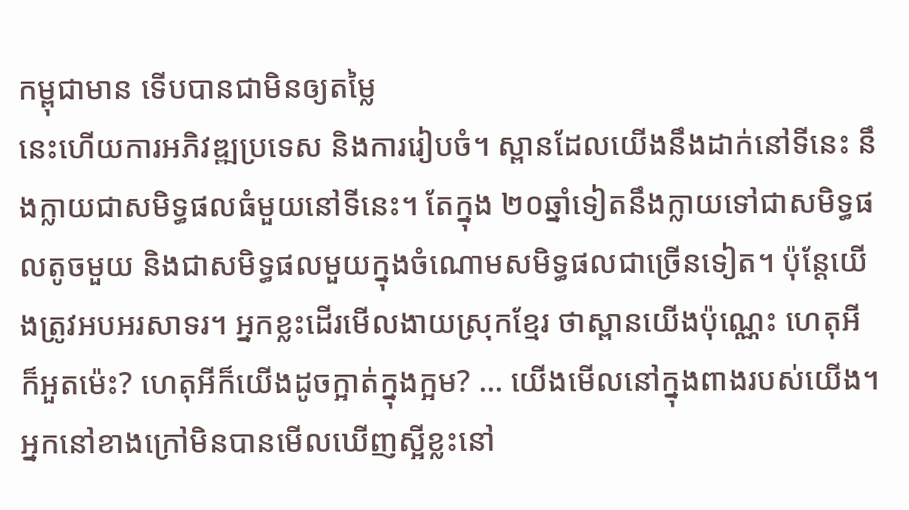កម្ពុជាមាន ទើបបានជាមិនឲ្យតម្លៃ
នេះហើយការអភិវឌ្ឍប្រទេស និងការរៀបចំ។ ស្ពានដែលយើងនឹងដាក់នៅទីនេះ នឹងក្លាយជាសមិទ្ធផលធំមួយនៅទីនេះ។ តែក្នុង ២០ឆ្នាំទៀតនឹងក្លាយទៅជាសមិទ្ធផលតូចមួយ និងជាសមិទ្ធផលមួយក្នុងចំណោមសមិទ្ធផលជាច្រើនទៀត។ ប៉ុន្តែយើងត្រូវអបអរសាទរ។ អ្នកខ្លះដើរមើលងាយស្រុកខ្មែរ ថាស្ពានយើងប៉ុណ្ណេះ ហេតុអីក៏អួតម៉េះ? ហេតុអីក៏យើងដូចក្អាត់ក្នុងក្អម? … យើងមើលនៅក្នុងពាងរបស់យើង។ អ្នកនៅខាងក្រៅមិនបានមើលឃើញស្អីខ្លះនៅ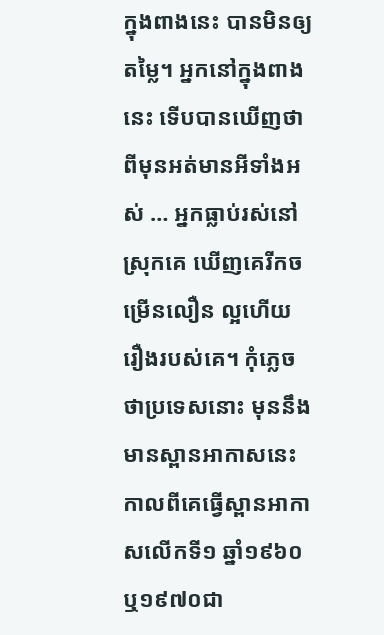ក្នុងពាងនេះ បានមិនឲ្យតម្លៃ។ អ្នកនៅក្នុងពាងនេះ ទើបបានឃើញថា ពីមុនអត់មានអីទាំងអស់ … អ្នកធ្លាប់រស់នៅស្រុកគេ ឃើញគេរីកចម្រើនលឿន ល្អហើយ រឿងរបស់គេ។ កុំភ្លេចថាប្រទេសនោះ មុននឹងមានស្ពានអាកាសនេះ កាលពីគេធ្វើស្ពានអាកាសលើកទី១ ឆ្នាំ១៩៦០ ឬ១៩៧០ជា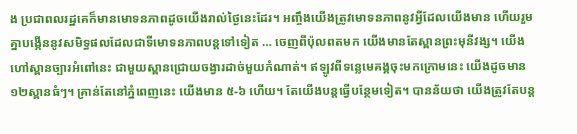ង ប្រជាពលរដ្ឋគេក៏មានមោទនភាពដូចយើងរាល់ថ្ងៃនេះដែរ។ អញ្ចឹងយើងត្រូវមោទនភាពនូវអ្វីដែលយើងមាន ហើយរួមគ្នាបង្កើននូវសមិទ្ធផលដែលជាទីមោទនភាពបន្តទៅទៀត … ចេញពីប៉ុលពតមក យើងមានតែស្ពានព្រះមុនីវង្ស។ យើងហៅស្ពានច្បារអំពៅនេះ ជាមួយស្ពានជ្រោយចង្វារដាច់មួយកំណាត់។ ឥឡូវពីទន្លេមេគង្គចុះមកក្រោមនេះ យើងដូចមាន ១២ស្ពានធំៗ។ គ្រាន់តែនៅភ្នំពេញនេះ យើងមាន ៥-៦ ហើយ។ តែយើងបន្តធ្វើបន្ថែមទៀត។ បានន័យថា យើងត្រូវតែបន្ត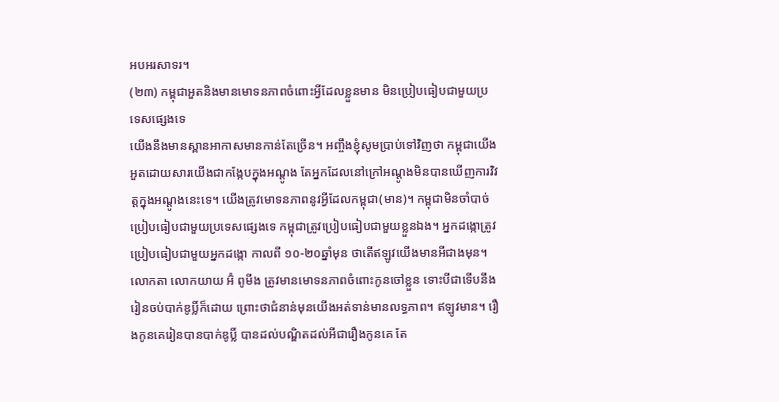អបអរសាទរ។
(២៣) កម្ពុជាអួតនិងមានមោទនភាពចំពោះអ្វីដែលខ្លួនមាន មិនប្រៀបធៀបជាមួយប្រទេសផ្សេងទេ
យើងនឹងមានស្ពានអាកាសមានកាន់តែច្រើន។ អញ្ចឹងខ្ញុំសូមប្រាប់ទៅវិញថា កម្ពុជាយើងអួតដោយសារយើងជាកង្កែបក្នុងអណ្ដូង តែអ្នកដែលនៅក្រៅអណ្ដូងមិនបានឃើញការវិវត្តក្នុងអណ្ដូងនេះទេ។ យើងត្រូវមោទនភាពនូវអ្វីដែលកម្ពុជា(មាន)។ កម្ពុជាមិនចាំបាច់ប្រៀបធៀបជាមួយប្រទេសផ្សេងទេ កម្ពុជាត្រូវប្រៀបធៀបជាមួយខ្លួនឯង។ អ្នកដង្កោត្រូវប្រៀបធៀបជាមួយអ្នកដង្កោ កាលពី ១០-២០ឆ្នាំមុន ថាតើឥឡូវយើងមានអីជាងមុន។ លោកតា លោកយាយ អ៊ំ ពូមីង ត្រូវមានមោទនភាពចំពោះកូនចៅខ្លួន ទោះបីជាទើបនឹងរៀនចប់បាក់ឌូប្លិ៍ក៏ដោយ ព្រោះថាជំនាន់មុនយើងអត់ទាន់មានលទ្ធភាព។ ឥឡូវមាន។ រឿងកូនគេរៀនបានបាក់ឌូប្លិ៍ បានដល់បណ្ឌិតដល់អីជារឿងកូនគេ តែ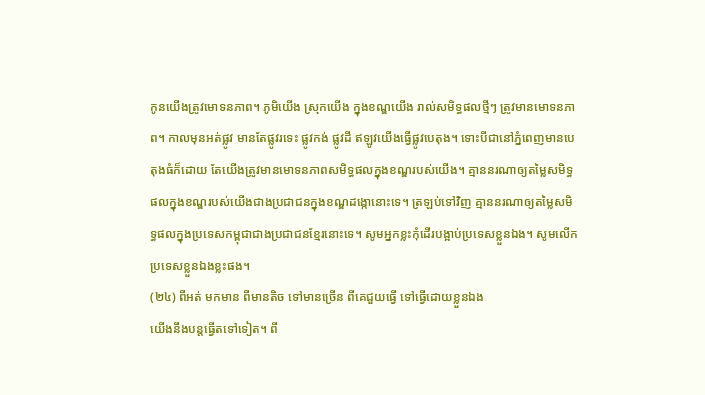កូនយើងត្រូវមោទនភាព។ ភូមិយើង ស្រុកយើង ក្នុងខណ្ឌយើង រាល់សមិទ្ធផលថ្មីៗ ត្រូវមានមោទនភាព។ កាលមុនអត់ផ្លូវ មានតែផ្លូវរទេះ ផ្លូវកង់ ផ្លូវដី ឥឡូវយើងធ្វើផ្លូវបេតុង។ ទោះបីជានៅភ្នំពេញមានបេតុងធំក៏ដោយ តែយើងត្រូវមានមោទនភាពសមិទ្ធផលក្នុងខណ្ឌរបស់យើង។ គ្មាននរណាឲ្យតម្លៃសមិទ្ធផលក្នុងខណ្ឌរបស់យើងជាងប្រជាជនក្នុងខណ្ឌដង្កោនោះទេ។ ត្រឡប់ទៅវិញ គ្មាននរណាឲ្យតម្លៃសមិទ្ធផលក្នុងប្រទេសកម្ពុជាជាងប្រជាជនខ្មែរនោះទេ។ សូមអ្នកខ្លះកុំដើរបង្អាប់ប្រទេសខ្លួនឯង។ សូមលើកប្រទេសខ្លួនឯងខ្លះផង។
(២៤) ពីអត់ មកមាន ពីមានតិច ទៅមានច្រើន ពីគេជួយធ្វើ ទៅធ្វើដោយខ្លួនឯង
យើងនឹងបន្តធ្វើតទៅទៀត។ ពី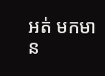អត់ មកមាន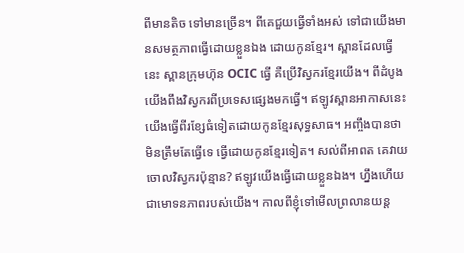ពីមានតិច ទៅមានច្រើន។ ពីគេជួយធ្វើទាំងអស់ ទៅជាយើងមានសមត្ថភាពធ្វើដោយខ្លួនឯង ដោយកូនខ្មែរ។ ស្ពានដែលធ្វើនេះ ស្ពានក្រុមហ៊ុន OCIC ធ្វើ គឺប្រើវិស្វករខ្មែរយើង។ ពីដំបូងយើងពឹងវិស្វករពីប្រទេសផ្សេងមកធ្វើ។ ឥឡូវស្ពានអាកាសនេះ យើងធ្វើពីរខ្សែធំទៀតដោយកូនខ្មែរសុទ្ធសាធ។ អញ្ចឹងបានថាមិនត្រឹមតែធ្វើទេ ធ្វើដោយកូនខ្មែរទៀត។ សល់ពីអាពត គេវាយចោលវិស្វករប៉ុន្មាន? ឥឡូវយើងធ្វើដោយខ្លួនឯង។ ហ្នឹងហើយជាមោទនភាពរបស់យើង។ កាលពីខ្ញុំទៅមើលព្រលានយន្ត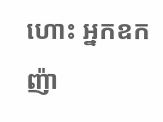ហោះ អ្នកឧកញ៉ា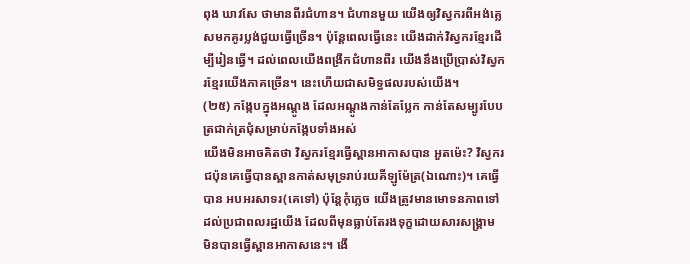ពុង ឃាវសែ ថាមានពីរជំហាន។ ជំហានមួយ យើងឲ្យវិស្វករពីអង់គ្លេសមកគូរប្លង់ជួយធ្វើច្រើន។ ប៉ុន្តែពេលធ្វើនេះ យើងដាក់វិស្វករខ្មែរដើម្បីរៀនធ្វើ។ ដល់ពេលយើងពង្រីកជំហានពីរ យើងនឹងប្រើប្រាស់វិស្វករខ្មែរយើងភាគច្រើន។ នេះហើយជាសមិទ្ធផលរបស់យើង។
(២៥) កង្កែបក្នុងអណ្តូង ដែលអណ្ដូងកាន់តែប្លែក កាន់តែសម្បូរបែប ត្រជាក់ត្រជុំសម្រាប់កង្កែបទាំងអស់
យើងមិនអាចគិតថា វិស្វករខ្មែរធ្វើស្ពានអាកាសបាន អួតម៉េះ? វិស្វករជប៉ុនគេធ្វើបានស្ពានកាត់សមុទ្ររាប់រយគីឡូម៉ែត្រ(ឯណោះ)។ គេធ្វើបាន អបអរសាទរ(គេទៅ) ប៉ុន្តែកុំភ្លេច យើងត្រូវមានមោទនភាពទៅដល់ប្រជាពលរដ្ឋយើង ដែលពីមុនធ្លាប់តែរងទុក្ខដោយសារសង្រ្គាម មិនបានធ្វើស្ពានអាកាសនេះ។ ងើ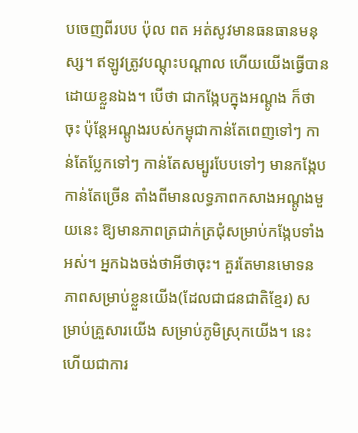បចេញពីរបប ប៉ុល ពត អត់សូវមានធនធានមនុស្ស។ ឥឡូវត្រូវបណ្ដុះបណ្ដាល ហើយយើងធ្វើបានដោយខ្លួនឯង។ បើថា ជាកង្កែបក្នុងអណ្ដូង ក៏ថាចុះ ប៉ុន្តែអណ្ដូងរបស់កម្ពុជាកាន់តែពេញទៅៗ កាន់តែប្លែកទៅៗ កាន់តែសម្បូរបែបទៅៗ មានកង្កែបកាន់តែច្រើន តាំងពីមានលទ្ធភាពកសាងអណ្ដូងមួយនេះ ឱ្យមានភាពត្រជាក់ត្រជុំសម្រាប់កង្កែបទាំងអស់។ អ្នកឯងចង់ថាអីថាចុះ។ គួរតែមានមោទនភាពសម្រាប់ខ្លួនយើង(ដែលជាជនជាតិខ្មែរ) សម្រាប់គ្រួសារយើង សម្រាប់ភូមិស្រុកយើង។ នេះហើយជាការ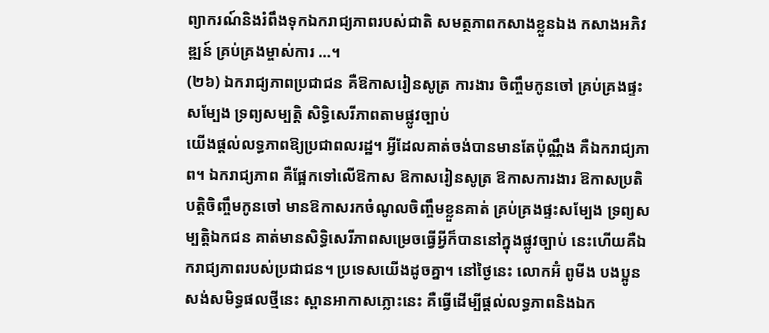ព្យាករណ៍និងរំពឹងទុកឯករាជ្យភាពរបស់ជាតិ សមត្ថភាពកសាងខ្លួនឯង កសាងអភិវឌ្ឍន៍ គ្រប់គ្រងម្ចាស់ការ …។
(២៦) ឯករាជ្យភាពប្រជាជន គឺឱកាសរៀនសូត្រ ការងារ ចិញ្ចឹមកូនចៅ គ្រប់គ្រងផ្ទះសម្បែង ទ្រព្យសម្បត្តិ សិទ្ធិសេរីភាពតាមផ្លូវច្បាប់
យើងផ្ដល់លទ្ធភាពឱ្យប្រជាពលរដ្ឋ។ អ្វីដែលគាត់ចង់បានមានតែប៉ុណ្ណឹង គឺឯករាជ្យភាព។ ឯករាជ្យភាព គឺផ្អែកទៅលើឱកាស ឱកាសរៀនសូត្រ ឱកាសការងារ ឱកាសប្រតិបត្តិចិញ្ចឹមកូនចៅ មានឱកាសរកចំណូលចិញ្ចឹមខ្លួនគាត់ គ្រប់គ្រងផ្ទះសម្បែង ទ្រព្យសម្បត្តិឯកជន គាត់មានសិទ្ធិសេរីភាពសម្រេចធ្វើអ្វីក៏បាននៅក្នុងផ្លូវច្បាប់ នេះហើយគឺឯករាជ្យភាពរបស់ប្រជាជន។ ប្រទេសយើងដូចគ្នា។ នៅថ្ងៃនេះ លោកអ៊ំ ពូមីង បងប្អូន សង់សមិទ្ធផលថ្មីនេះ ស្ពានអាកាសភ្លោះនេះ គឺធ្វើដើម្បីផ្ដល់លទ្ធភាពនិងឯក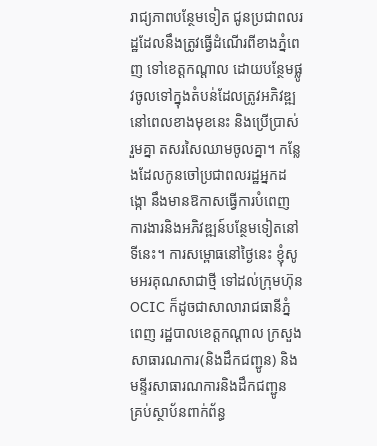រាជ្យភាពបន្ថែមទៀត ជូនប្រជាពលរដ្ឋដែលនឹងត្រូវធ្វើដំណើរពីខាងភ្នំពេញ ទៅខេត្តកណ្ដាល ដោយបន្ថែមផ្លូវចូលទៅក្នុងតំបន់ដែលត្រូវអភិវឌ្ឍនៅពេលខាងមុខនេះ និងប្រើប្រាស់រួមគ្នា តសរសៃឈាមចូលគ្នា។ កន្លែងដែលកូនចៅប្រជាពលរដ្ឋអ្នកដង្កោ នឹងមានឱកាសធ្វើការបំពេញការងារនិងអភិវឌ្ឍន៍បន្ថែមទៀតនៅទីនេះ។ ការសម្ពោធនៅថ្ងៃនេះ ខ្ញុំសូមអរគុណសាជាថ្មី ទៅដល់ក្រុមហ៊ុន OCIC ក៏ដូចជាសាលារាជធានីភ្នំពេញ រដ្ឋបាលខេត្តកណ្ដាល ក្រសួងសាធារណការ(និងដឹកជញ្ជូន) និងមន្ទីរសាធារណការនិងដឹកជញ្ជូន គ្រប់ស្ថាប័នពាក់ព័ន្ធ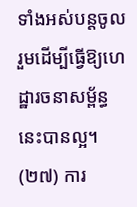ទាំងអស់បន្តចូលរួមដើម្បីធ្វើឱ្យហេដ្ឋារចនាសម្ព័ន្ធនេះបានល្អ។
(២៧) ការ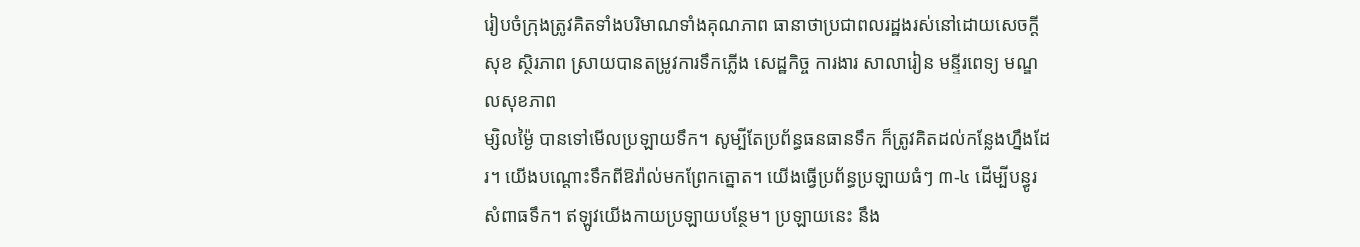រៀបចំក្រុងត្រូវគិតទាំងបរិមាណទាំងគុណភាព ធានាថាប្រជាពលរដ្ឋងរស់នៅដោយសេចក្ដីសុខ ស្ថិរភាព ស្រាយបានតម្រូវការទឹកភ្លើង សេដ្ឋកិច្ច ការងារ សាលារៀន មន្ទីរពេទ្យ មណ្ឌលសុខភាព
ម្សិលម្ង៉ៃ បានទៅមើលប្រឡាយទឹក។ សូម្បីតែប្រព័ន្ធធនធានទឹក ក៏ត្រូវគិតដល់កន្លែងហ្នឹងដែរ។ យើងបណ្ដោះទឹកពីឱរ៉ាល់មកព្រែកត្នោត។ យើងធ្វើប្រព័ន្ធប្រឡាយធំៗ ៣-៤ ដើម្បីបន្ធូរសំពាធទឹក។ ឥឡូវយើងកាយប្រឡាយបន្ថែម។ ប្រឡាយនេះ នឹង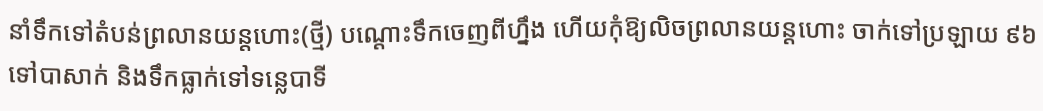នាំទឹកទៅតំបន់ព្រលានយន្តហោះ(ថ្មី) បណ្ដោះទឹកចេញពីហ្នឹង ហើយកុំឱ្យលិចព្រលានយន្តហោះ ចាក់ទៅប្រឡាយ ៩៦ ទៅបាសាក់ និងទឹកធ្លាក់ទៅទន្លេបាទី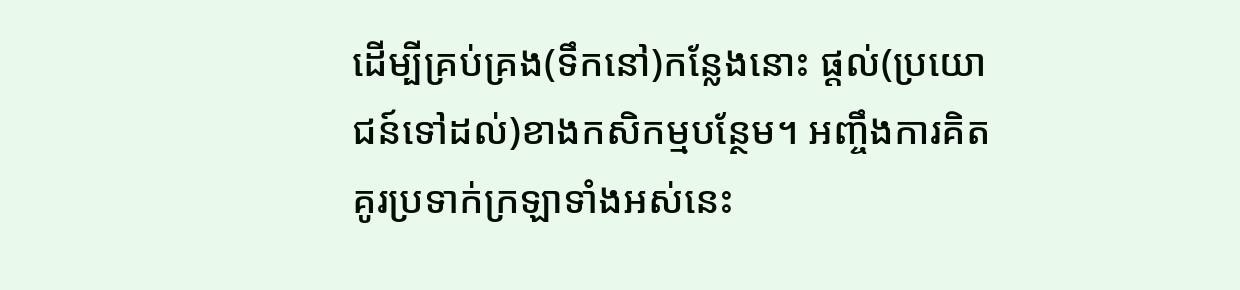ដើម្បីគ្រប់គ្រង(ទឹកនៅ)កន្លែងនោះ ផ្ដល់(ប្រយោជន៍ទៅដល់)ខាងកសិកម្មបន្ថែម។ អញ្ចឹងការគិតគូរប្រទាក់ក្រឡាទាំងអស់នេះ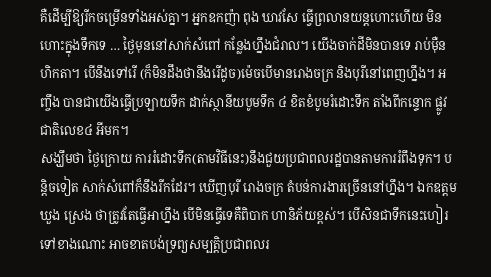គឺដើម្បីឱ្យរីកចម្រើនទាំងអស់គ្នា។ អ្នកឧកញ៉ា ពុង ឃាវសែ ធ្វើព្រលានយន្តហោះហើយ មិនហោះក្នុងទឹកទេ … ថ្ងៃមុននៅសាក់សំពៅ កន្លែងហ្នឹងជំរាល។ យើងចាក់ដីមិនបានទេ រាប់ម៉ឺនហិកតា។ បើនឹងទៅរើ (ក៏មិនដឹងថានឹងរើដូច)ម៉េចបើមានរោងចក្រ និងបុរីនៅពេញហ្នឹង។ អញ្ចឹង បានជាយើងធ្វើប្រឡាយទឹក ដាក់ស្ថានីយបូមទឹក ៤ ខិតខំបូមរំដោះទឹក តាំងពីកន្ទោក ផ្លូវជាតិលេខ៤ អីមក។
សង្ឃឹមថា ថ្ងៃក្រោយ ការរំដោះទឹក(តាមវិធីនេះ)នឹងជួយប្រជាពលរដ្ឋបានតាមការរំពឹងទុក។ បន្ដិចទៀត សាក់សំពៅក៏នឹងរីកដែរ។ ឃើញបុរី រោងចក្រ តំបន់ការងារច្រើននៅហ្នឹង។ ឯកឧត្តម ឃួង ស្រេង ថាត្រូវតែធ្វើអាហ្នឹង បើមិនធ្វើទេគឺពិបាក ហានិភ័យខ្ពស់។ បើសិនជាទឹកនេះហៀរទៅខាងណោះ អាចខាតបង់ទ្រព្យសម្បត្តិប្រជាពលរ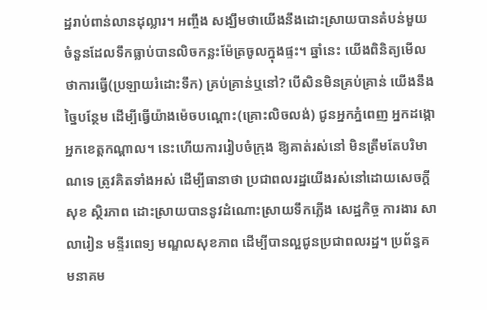ដ្ឋរាប់ពាន់លានដុល្លារ។ អញ្ចឹង សង្ឃឹមថាយើងនឹងដោះស្រាយបានតំបន់មួយចំនួនដែលទឹកធ្លាប់បានលិចកន្លះម៉ែត្រចូលក្នុងផ្ទះ។ ឆ្នាំនេះ យើងពិនិត្យមើលថាការធ្វើ(ប្រឡាយរំដោះទឹក) គ្រប់គ្រាន់ឬនៅ? បើសិនមិនគ្រប់គ្រាន់ យើងនឹងច្នៃបន្ថែម ដើម្បីធ្វើយ៉ាងម៉េចបណ្ដោះ(គ្រោះលិចលង់) ជូនអ្នកភ្នំពេញ អ្នកដង្កោ អ្នកខេត្តកណ្ដាល។ នេះហើយការរៀបចំក្រុង ឱ្យគាត់រស់នៅ មិនត្រឹមតែបរិមាណទេ ត្រូវគិតទាំងអស់ ដើម្បីធានាថា ប្រជាពលរដ្ឋយើងរស់នៅដោយសេចក្ដីសុខ ស្ថិរភាព ដោះស្រាយបាននូវដំណោះស្រាយទឹកភ្លើង សេដ្ឋកិច្ច ការងារ សាលារៀន មន្ទីរពេទ្យ មណ្ឌលសុខភាព ដើម្បីបានល្អជូនប្រជាពលរដ្ឋ។ ប្រព័ន្ធគមនាគម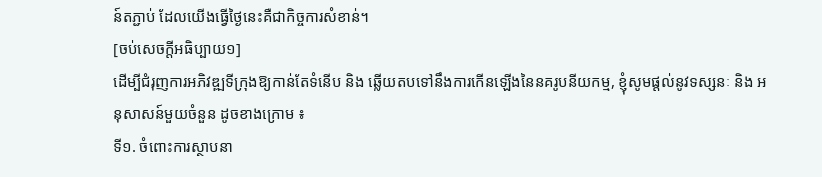ន៍តភ្ជាប់ ដែលយើងធ្វើថ្ងៃនេះគឺជាកិច្ចការសំខាន់។
[ចប់សេចក្ដីអធិប្បាយ១]
ដើម្បីជំរុញការអភិវឌ្ឍទីក្រុងឱ្យកាន់តែទំនើប និង ឆ្លើយតបទៅនឹងការកើនឡើងនៃនគរូបនីយកម្ម, ខ្ញុំសូមផ្ដល់នូវទស្សនៈ និង អនុសាសន៍មួយចំនួន ដូចខាងក្រោម ៖
ទី១. ចំពោះការស្ថាបនា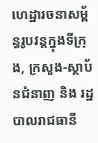ហេដ្ឋារចនាសម្ព័ន្ធរូបវន្តក្នុងទីក្រុង, ក្រសួង-ស្ថាប័នជំនាញ និង រដ្ឋបាលរាជធានី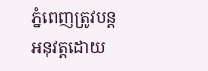ភ្នំពេញត្រូវបន្តអនុវត្តដោយ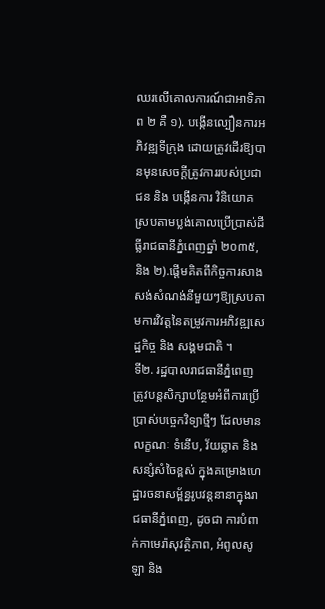ឈរលើគោលការណ៍ជាអាទិភាព ២ គឺ ១). បង្កើនល្បឿនការអភិវឌ្ឍទីក្រុង ដោយត្រូវដើរឱ្យបានមុនសេចក្តីត្រូវការរបស់ប្រជាជន និង បង្កើនការ វិនិយោគស្របតាមប្លង់គោលប្រើប្រាស់ដីធ្លីរាជធានីភ្នំពេញឆ្នាំ ២០៣៥, និង ២).ផ្តើមគិតពីកិច្ចការសាងសង់សំណង់នីមួយៗឱ្យស្របតាមការវិវត្តនៃតម្រូវការអភិវឌ្ឍសេដ្ឋកិច្ច និង សង្គមជាតិ ។
ទី២. រដ្ឋបាលរាជធានីភ្នំពេញ ត្រូវបន្តសិក្សាបន្ថែមអំពីការប្រើប្រាស់បច្ចេកវិទ្យាថ្មីៗ ដែលមានលក្ខណៈ ទំនើប, វ័យឆ្លាត និង សន្សំសំចៃខ្ពស់ ក្នុងគម្រោងហេដ្ឋារចនាសម្ព័ន្ធរូបវន្តនានាក្នុងរាជធានីភ្នំពេញ, ដូចជា ការបំពាក់កាមេរ៉ាសុវត្ថិភាព, អំពូលសូឡា និង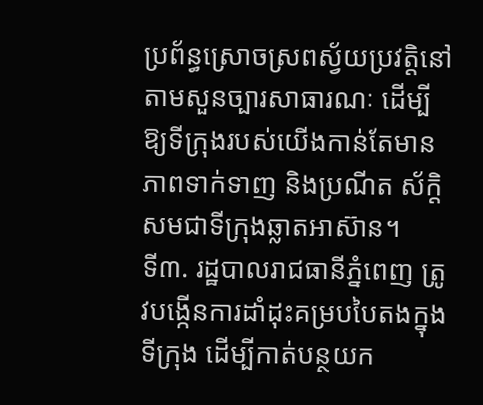ប្រព័ន្ធស្រោចស្រពស្វ័យប្រវត្តិនៅតាមសួនច្បារសាធារណៈ ដើម្បីឱ្យទីក្រុងរបស់យើងកាន់តែមានភាពទាក់ទាញ និងប្រណីត ស័ក្ដិសមជាទីក្រុងឆ្លាតអាស៊ាន។
ទី៣. រដ្ឋបាលរាជធានីភ្នំពេញ ត្រូវបង្កើនការដាំដុះគម្របបៃតងក្នុងទីក្រុង ដើម្បីកាត់បន្ថយក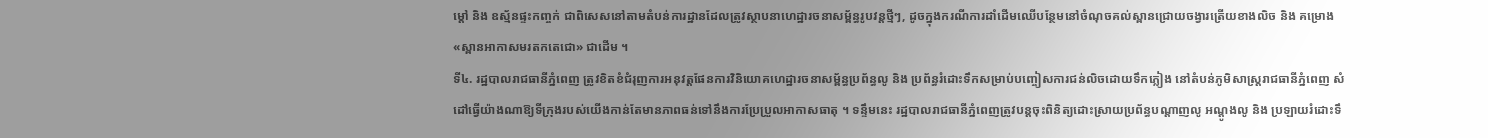ម្ដៅ និង ឧស្ម័នផ្ទះកញ្ចក់ ជាពិសេសនៅតាមតំបន់ការដ្ឋានដែលត្រូវស្ថាបនាហេដ្ឋារចនាសម្ព័ន្ធរូបវន្តថ្មីៗ, ដូចក្នុងករណីការដាំដើមឈើបន្ថែមនៅចំណុចគល់ស្ពានជ្រោយចង្វារត្រើយខាងលិច និង គម្រោង «ស្ពានអាកាសមរតកតេជោ» ជាដើម ។
ទី៤. រដ្ឋបាលរាជធានីភ្នំពេញ ត្រូវខិតខំជំរុញការអនុវត្តផែនការវិនិយោគហេដ្ឋារចនាសម្ព័ន្ធប្រព័ន្ធលូ និង ប្រព័ន្ធរំដោះទឹកសម្រាប់បញ្ចៀសការជន់លិចដោយទឹកភ្លៀង នៅតំបន់ភូមិសាស្ត្ររាជធានីភ្នំពេញ សំដៅធ្វើយ៉ាងណាឱ្យទីក្រុងរបស់យើងកាន់តែមានភាពធន់ទៅនឹងការប្រែប្រួលអាកាសធាតុ ។ ទន្ទឹមនេះ រដ្ឋបាលរាជធានីភ្នំពេញត្រូវបន្តចុះពិនិត្យដោះស្រាយប្រព័ន្ធបណ្ដាញលូ អណ្ដូងលូ និង ប្រឡាយរំដោះទឹ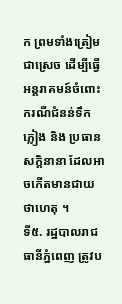ក ព្រមទាំងត្រៀមជាស្រេច ដើម្បីធ្វើអន្តរាគមន៍ចំពោះករណីជំនន់ទឹកភ្លៀង និង ប្រធានសក្តិនានា ដែលអាចកើតមានជាយថាហេតុ ។
ទី៥. រដ្ឋបាលរាជធានីភ្នំពេញ ត្រូវប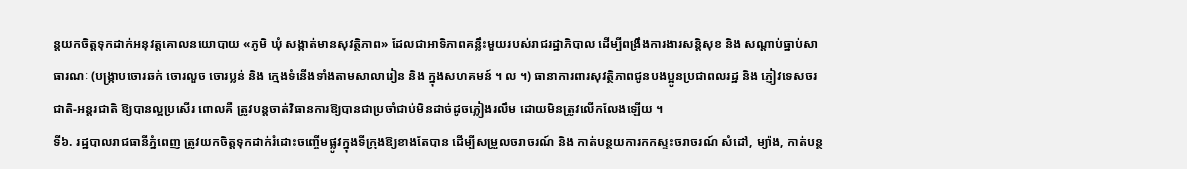ន្តយកចិត្តទុកដាក់អនុវត្តគោលនយោបាយ «ភូមិ ឃុំ សង្កាត់មានសុវត្ថិភាព» ដែលជាអាទិភាពគន្លឹះមួយរបស់រាជរដ្ឋាភិបាល ដើម្បីពង្រឹងការងារសន្តិសុខ និង សណ្ដាប់ធ្នាប់សាធារណៈ (បង្ក្រាបចោរឆក់ ចោរលួច ចោរប្លន់ និង ក្មេងទំនើងទាំងតាមសាលារៀន និង ក្នុងសហគមន៍ ។ ល ។) ធានាការពារសុវត្ថិភាពជូនបងប្អូនប្រជាពលរដ្ឋ និង ភ្ញៀវទេសចរជាតិ-អន្តរជាតិ ឱ្យបានល្អប្រសើរ ពោលគឺ ត្រូវបន្តចាត់វិធានការឱ្យបានជាប្រចាំជាប់មិនដាច់ដូចភ្លៀងរលឹម ដោយមិនត្រូវលើកលែងឡើយ ។
ទី៦. រដ្ឋបាលរាជធានីភ្នំពេញ ត្រូវយកចិត្តទុកដាក់រំដោះចញ្ចើមផ្លូវក្នុងទីក្រុងឱ្យខាងតែបាន ដើម្បីសម្រួលចរាចរណ៍ និង កាត់បន្ថយការកកស្ទះចរាចរណ៍ សំដៅ, ម្យ៉ាង, កាត់បន្ថ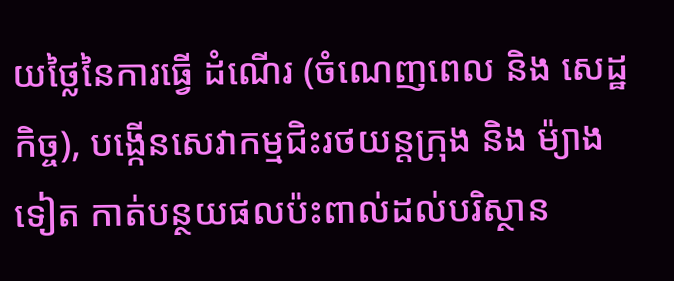យថ្លៃនៃការធ្វើ ដំណើរ (ចំណេញពេល និង សេដ្ឋកិច្ច), បង្កើនសេវាកម្មជិះរថយន្តក្រុង និង ម៉្យាងទៀត កាត់បន្ថយផលប៉ះពាល់ដល់បរិស្ថាន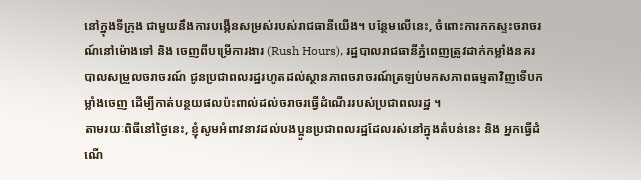នៅក្នុងទីក្រុង ជាមួយនឹងការបង្កើនសម្រស់របស់រាជធានីយើង។ បន្ថែមលើនេះ, ចំពោះការកកស្ទះចរាចរណ៍នៅម៉ោងទៅ និង ចេញពីបម្រើការងារ (Rush Hours), រដ្ឋបាលរាជធានីភ្នំពេញត្រូវដាក់កម្លាំងនគរបាលសម្រួលចរាចរណ៍ ជូនប្រជាពលរដ្ឋរហូតដល់ស្ថានភាពចរាចរណ៍ត្រឡប់មកសភាពធម្មតាវិញទើបកម្លាំងចេញ ដើម្បីកាត់បន្ថយផលប៉ះពាល់ដល់ចរាចរធ្វើដំណើររបស់ប្រជាពលរដ្ឋ ។
តាមរយៈពិធីនៅថ្ងៃនេះ, ខ្ញុំសូមអំពាវនាវដល់បងប្អូនប្រជាពលរដ្ឋដែលរស់នៅក្នុងតំបន់នេះ និង អ្នកធ្វើដំណើ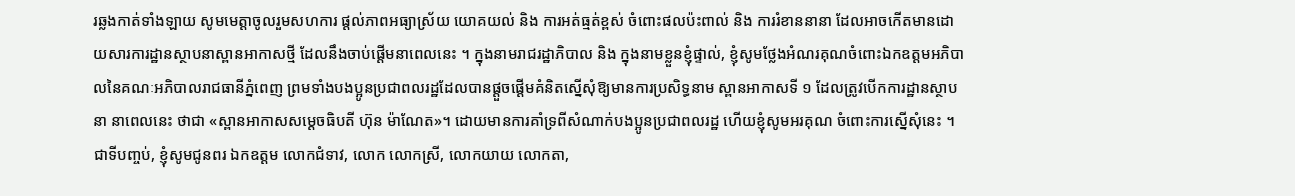រឆ្លងកាត់ទាំងឡាយ សូមមេត្តាចូលរួមសហការ ផ្ដល់ភាពអធ្យាស្រ័យ យោគយល់ និង ការអត់ធ្មត់ខ្ពស់ ចំពោះផលប៉ះពាល់ និង ការរំខាននានា ដែលអាចកើតមានដោយសារការដ្ឋានស្ថាបនាស្ពានអាកាសថ្មី ដែលនឹងចាប់ផ្ដើមនាពេលនេះ ។ ក្នុងនាមរាជរដ្ឋាភិបាល និង ក្នុងនាមខ្លួនខ្ញុំផ្ទាល់, ខ្ញុំសូមថ្លែងអំណរគុណចំពោះឯកឧត្តមអភិបាលនៃគណៈអភិបាលរាជធានីភ្នំពេញ ព្រមទាំងបងប្អូនប្រជាពលរដ្ឋដែលបានផ្តួចផ្ដើមគំនិតស្នើសុំឱ្យមានការប្រសិទ្ធនាម ស្ពានអាកាសទី ១ ដែលត្រូវបើកការដ្ឋានស្ថាបនា នាពេលនេះ ថាជា «ស្ពានអាកាសសម្ដេចធិបតី ហ៊ុន ម៉ាណែត»។ ដោយមានការគាំទ្រពីសំណាក់បងប្អូនប្រជាពលរដ្ឋ ហើយខ្ញុំសូមអរគុណ ចំពោះការស្នើសុំនេះ ។
ជាទីបញ្ចប់, ខ្ញុំសូមជូនពរ ឯកឧត្តម លោកជំទាវ, លោក លោកស្រី, លោកយាយ លោកតា,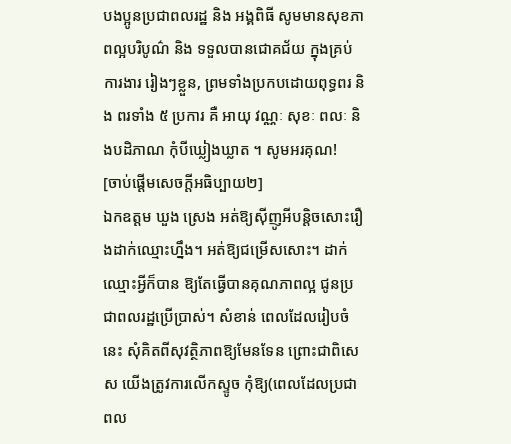បងប្អូនប្រជាពលរដ្ឋ និង អង្គពិធី សូមមានសុខភាពល្អបរិបូណ៌ និង ទទួលបានជោគជ័យ ក្នុងគ្រប់ការងារ រៀងៗខ្លួន, ព្រមទាំងប្រកបដោយពុទ្ធពរ និង ពរទាំង ៥ ប្រការ គឺ អាយុ វណ្ណៈ សុខៈ ពលៈ និងបដិភាណ កុំបីឃ្លៀងឃ្លាត ។ សូមអរគុណ!
[ចាប់ផ្ដើមសេចក្ដីអធិប្បាយ២]
ឯកឧត្តម ឃួង ស្រេង អត់ឱ្យស៊ីញូអីបន្ដិចសោះរឿងដាក់ឈ្មោះហ្នឹង។ អត់ឱ្យជម្រើសសោះ។ ដាក់ឈ្មោះអ្វីក៏បាន ឱ្យតែធ្វើបានគុណភាពល្អ ជូនប្រជាពលរដ្ឋប្រើប្រាស់។ សំខាន់ ពេលដែលរៀបចំនេះ សុំគិតពីសុវត្ថិភាពឱ្យមែនទែន ព្រោះជាពិសេស យើងត្រូវការលើកស្ទូច កុំឱ្យ(ពេលដែលប្រជាពល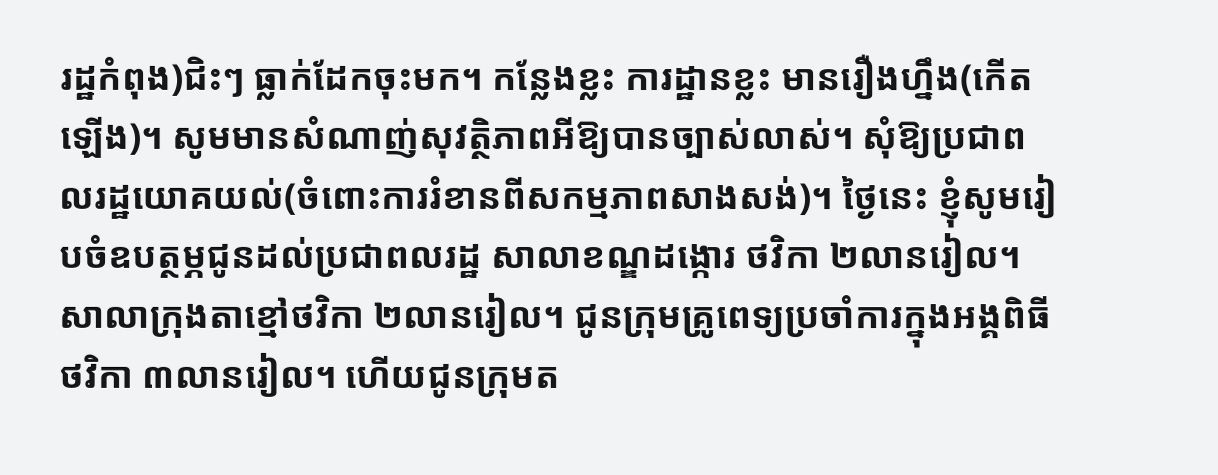រដ្ឋកំពុង)ជិះៗ ធ្លាក់ដែកចុះមក។ កន្លែងខ្លះ ការដ្ឋានខ្លះ មានរឿងហ្នឹង(កើតឡើង)។ សូមមានសំណាញ់សុវត្ថិភាពអីឱ្យបានច្បាស់លាស់។ សុំឱ្យប្រជាពលរដ្ឋយោគយល់(ចំពោះការរំខានពីសកម្មភាពសាងសង់)។ ថ្ងៃនេះ ខ្ញុំសូមរៀបចំឧបត្ថម្ភជូនដល់ប្រជាពលរដ្ឋ សាលាខណ្ឌដង្កោរ ថវិកា ២លានរៀល។ សាលាក្រុងតាខ្មៅថវិកា ២លានរៀល។ ជូនក្រុមគ្រូពេទ្យប្រចាំការក្នុងអង្គពិធីថវិកា ៣លានរៀល។ ហើយជូនក្រុមត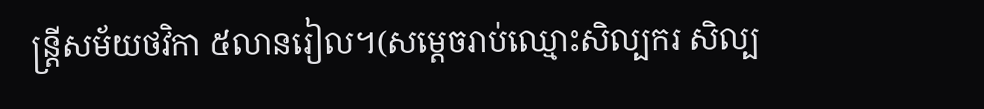ន្រ្តីសម័យថវិកា ៥លានរៀល។(សម្ដេចរាប់ឈ្មោះសិល្បករ សិល្ប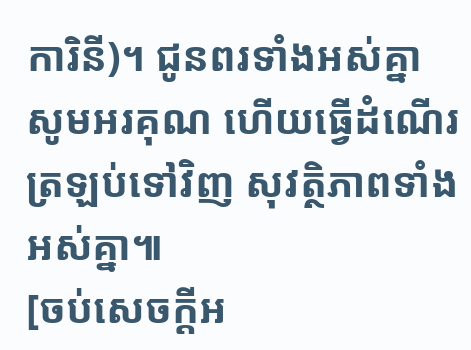ការិនី)។ ជូនពរទាំងអស់គ្នា សូមអរគុណ ហើយធ្វើដំណើរត្រឡប់ទៅវិញ សុវត្ថិភាពទាំងអស់គ្នា៕
[ចប់សេចក្ដីអ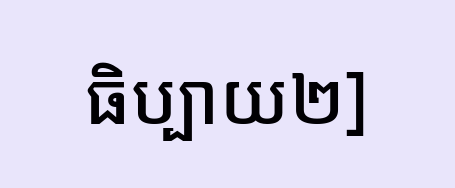ធិប្បាយ២]